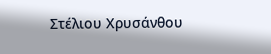Στέλιου Χρυσάνθου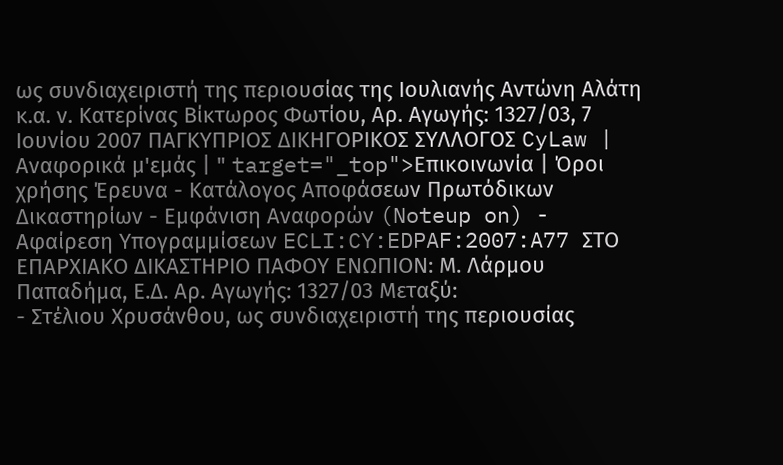ως συνδιαχειριστή της περιουσίας της Ιουλιανής Αντώνη Αλάτη κ.α. ν. Κατερίνας Βίκτωρος Φωτίου, Αρ. Αγωγής: 1327/03, 7 Ιουνίου 2007 ΠΑΓΚΥΠΡΙΟΣ ΔΙΚΗΓΟΡΙΚΟΣ ΣΥΛΛΟΓΟΣ CyLaw | Αναφορικά μ'εμάς | " target="_top">Επικοινωνία | Όροι χρήσης Έρευνα - Κατάλογος Αποφάσεων Πρωτόδικων Δικαστηρίων - Εμφάνιση Αναφορών (Noteup on) - Αφαίρεση Υπογραμμίσεων ECLI:CY:EDPAF:2007:A77 ΣΤΟ ΕΠΑΡΧΙΑΚΟ ΔΙΚΑΣΤΗΡΙΟ ΠΑΦΟΥ ΕΝΩΠΙΟΝ: Μ. Λάρμου Παπαδήμα, Ε.Δ. Αρ. Αγωγής: 1327/03 Μεταξύ:
- Στέλιου Χρυσάνθου, ως συνδιαχειριστή της περιουσίας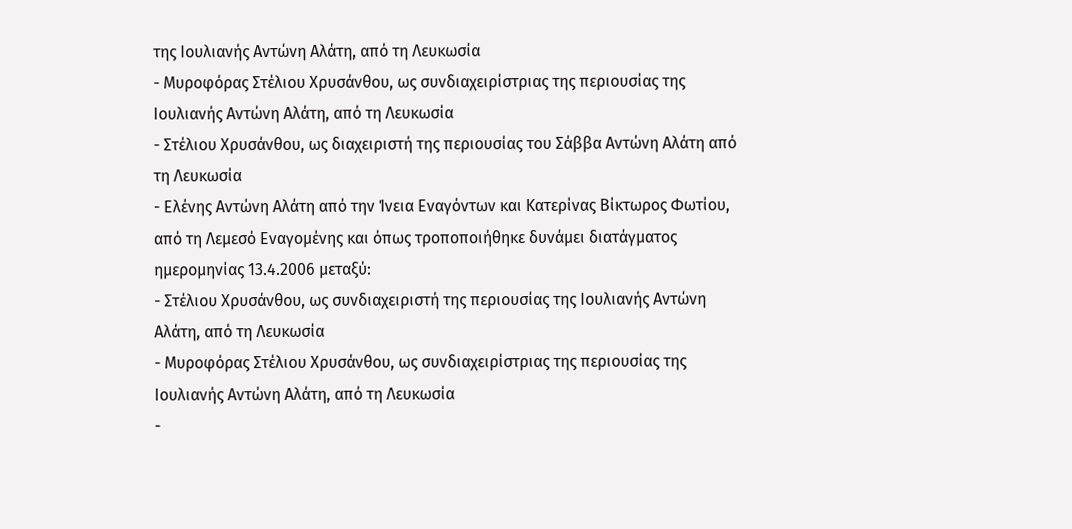της Ιουλιανής Αντώνη Αλάτη, από τη Λευκωσία
- Μυροφόρας Στέλιου Χρυσάνθου, ως συνδιαχειρίστριας της περιουσίας της Ιουλιανής Αντώνη Αλάτη, από τη Λευκωσία
- Στέλιου Χρυσάνθου, ως διαχειριστή της περιουσίας του Σάββα Αντώνη Αλάτη από τη Λευκωσία
- Ελένης Αντώνη Αλάτη από την Ίνεια Εναγόντων και Κατερίνας Βίκτωρος Φωτίου, από τη Λεμεσό Εναγομένης και όπως τροποποιήθηκε δυνάμει διατάγματος ημερομηνίας 13.4.2006 μεταξύ:
- Στέλιου Χρυσάνθου, ως συνδιαχειριστή της περιουσίας της Ιουλιανής Αντώνη Αλάτη, από τη Λευκωσία
- Μυροφόρας Στέλιου Χρυσάνθου, ως συνδιαχειρίστριας της περιουσίας της Ιουλιανής Αντώνη Αλάτη, από τη Λευκωσία
-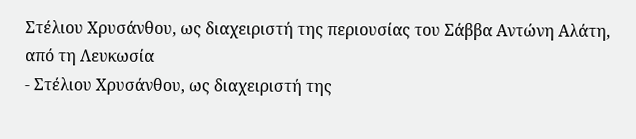Στέλιου Χρυσάνθου, ως διαχειριστή της περιουσίας του Σάββα Αντώνη Αλάτη, από τη Λευκωσία
- Στέλιου Χρυσάνθου, ως διαχειριστή της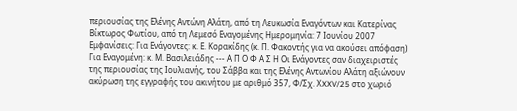περιουσίας της Ελένης Αντώνη Αλάτη, από τη Λευκωσία Εναγόντων και Κατερίνας Βίκτωρος Φωτίου, από τη Λεμεσό Εναγομένης Ημερομηνία: 7 Ιουνίου 2007 Εμφανίσεις: Για Ενάγοντες: κ. Ε. Κορακίδης (κ. Π. Φακοντής για να ακούσει απόφαση) Για Εναγομένη: κ. Μ. Βασιλειάδης --- Α Π Ο Φ Α Σ Η Οι Ενάγοντες σαν διαχειριστές της περιουσίας της Ιουλιανής, του Σάββα και της Ελένης Αντωνίου Αλάτη αξιώνουν ακύρωση της εγγραφής του ακινήτου με αριθμό 357, Φ/Σχ. ΧXXV/25 στο χωριό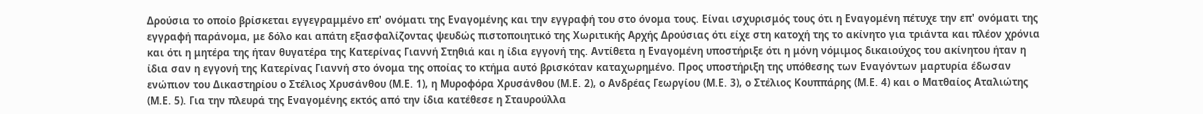Δρούσια το οποίο βρίσκεται εγγεγραμμένο επ' ονόματι της Εναγομένης και την εγγραφή του στο όνομα τους. Είναι ισχυρισμός τους ότι η Εναγομένη πέτυχε την επ' ονόματι της εγγραφή παράνομα, με δόλο και απάτη εξασφαλίζοντας ψευδώς πιστοποιητικό της Χωριτικής Αρχής Δρούσιας ότι είχε στη κατοχή της το ακίνητο για τριάντα και πλέον χρόνια και ότι η μητέρα της ήταν θυγατέρα της Κατερίνας Γιαννή Στηθιά και η ίδια εγγονή της. Αντίθετα η Εναγομένη υποστήριξε ότι η μόνη νόμιμος δικαιούχος του ακίνητου ήταν η ίδια σαν η εγγονή της Κατερίνας Γιαννή στο όνομα της οποίας το κτήμα αυτό βρισκόταν καταχωρημένο. Προς υποστήριξη της υπόθεσης των Εναγόντων μαρτυρία έδωσαν ενώπιον του Δικαστηρίου ο Στέλιος Χρυσάνθου (Μ.Ε. 1), η Μυροφόρα Χρυσάνθου (Μ.Ε. 2), ο Ανδρέας Γεωργίου (Μ.Ε. 3), ο Στέλιος Κουππάρης (Μ.Ε. 4) και ο Ματθαίος Αταλιώτης (Μ.Ε. 5). Για την πλευρά της Εναγομένης εκτός από την ίδια κατέθεσε η Σταυρούλλα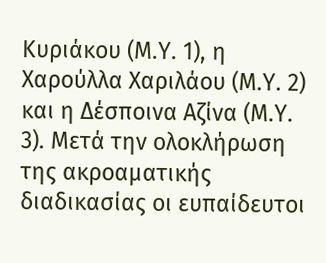Κυριάκου (Μ.Υ. 1), η Χαρούλλα Χαριλάου (Μ.Υ. 2) και η Δέσποινα Αζίνα (Μ.Υ. 3). Μετά την ολοκλήρωση της ακροαματικής διαδικασίας οι ευπαίδευτοι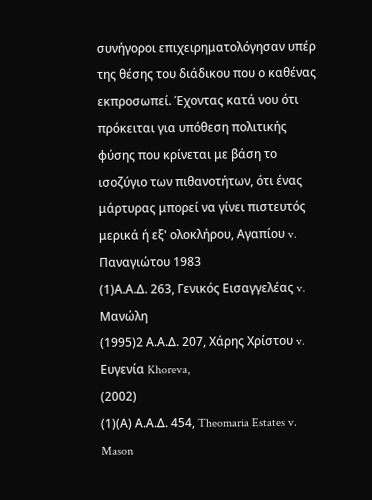συνήγοροι επιχειρηματολόγησαν υπέρ της θέσης του διάδικου που ο καθένας εκπροσωπεί. Έχοντας κατά νου ότι πρόκειται για υπόθεση πολιτικής φύσης που κρίνεται με βάση το ισοζύγιο των πιθανοτήτων, ότι ένας μάρτυρας μπορεί να γίνει πιστευτός μερικά ή εξ' ολοκλήρου, Αγαπίου v. Παναγιώτου 1983
(1)Α.Α.Δ. 263, Γενικός Εισαγγελέας v. Μανώλη
(1995)2 Α.Α.Δ. 207, Χάρης Χρίστου v. Ευγενία Khoreva,
(2002)
(1)(Α) Α.Α.Δ. 454, Theomaria Estates v. Mason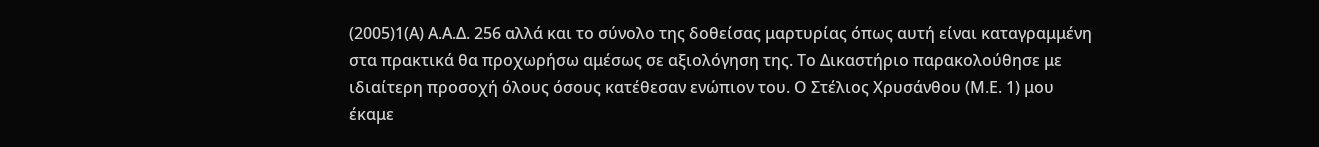(2005)1(Α) Α.Α.Δ. 256 αλλά και το σύνολο της δοθείσας μαρτυρίας όπως αυτή είναι καταγραμμένη στα πρακτικά θα προχωρήσω αμέσως σε αξιολόγηση της. Το Δικαστήριο παρακολούθησε με ιδιαίτερη προσοχή όλους όσους κατέθεσαν ενώπιον του. Ο Στέλιος Χρυσάνθου (Μ.Ε. 1) μου έκαμε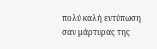πολύ καλή εντύπωση σαν μάρτυρας της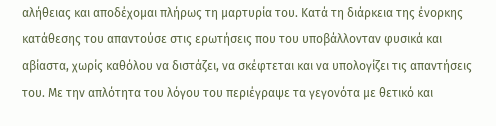αλήθειας και αποδέχομαι πλήρως τη μαρτυρία του. Κατά τη διάρκεια της ένορκης κατάθεσης του απαντούσε στις ερωτήσεις που του υποβάλλονταν φυσικά και αβίαστα, χωρίς καθόλου να διστάζει, να σκέφτεται και να υπολογίζει τις απαντήσεις του. Με την απλότητα του λόγου του περιέγραψε τα γεγονότα με θετικό και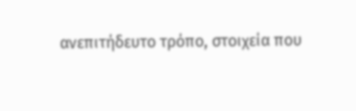ανεπιτήδευτο τρόπο, στοιχεία που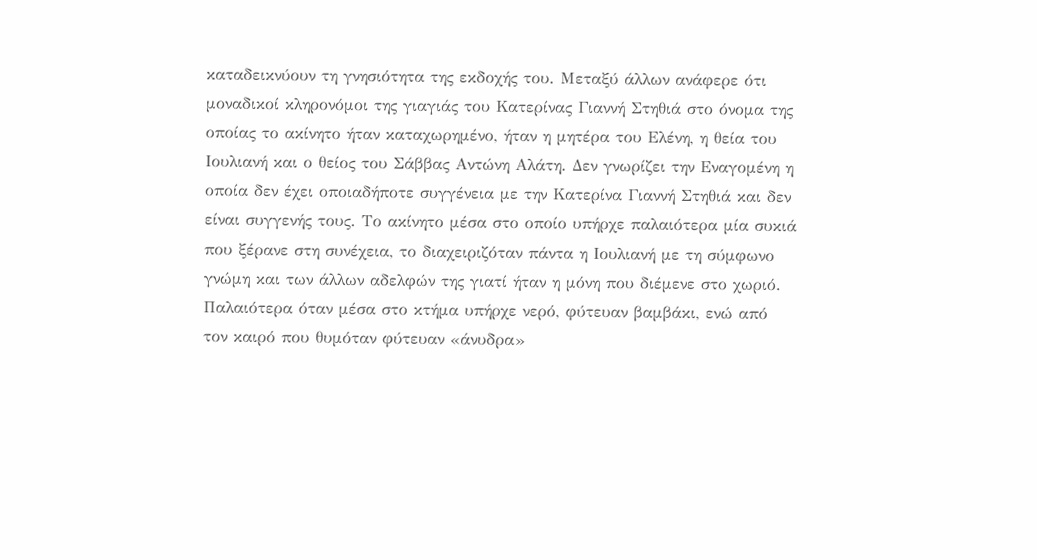καταδεικνύουν τη γνησιότητα της εκδοχής του. Μεταξύ άλλων ανάφερε ότι μοναδικοί κληρονόμοι της γιαγιάς του Κατερίνας Γιαννή Στηθιά στο όνομα της οποίας το ακίνητο ήταν καταχωρημένο, ήταν η μητέρα του Ελένη, η θεία του Ιουλιανή και ο θείος του Σάββας Αντώνη Αλάτη. Δεν γνωρίζει την Εναγομένη η οποία δεν έχει οποιαδήποτε συγγένεια με την Κατερίνα Γιαννή Στηθιά και δεν είναι συγγενής τους. Το ακίνητο μέσα στο οποίο υπήρχε παλαιότερα μία συκιά που ξέρανε στη συνέχεια, το διαχειριζόταν πάντα η Ιουλιανή με τη σύμφωνο γνώμη και των άλλων αδελφών της γιατί ήταν η μόνη που διέμενε στο χωριό. Παλαιότερα όταν μέσα στο κτήμα υπήρχε νερό, φύτευαν βαμβάκι, ενώ από τον καιρό που θυμόταν φύτευαν «άνυδρα»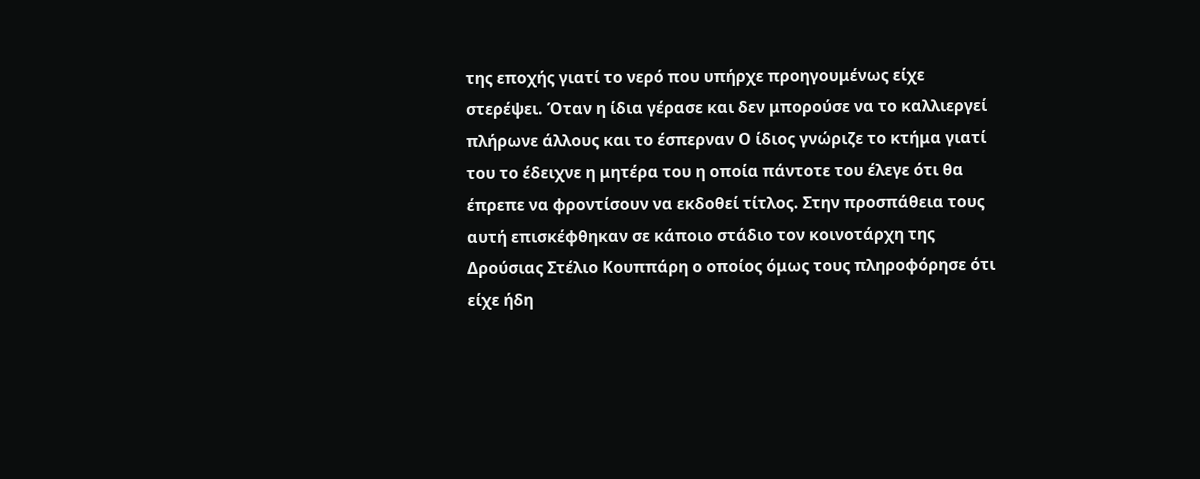της εποχής γιατί το νερό που υπήρχε προηγουμένως είχε στερέψει. Όταν η ίδια γέρασε και δεν μπορούσε να το καλλιεργεί πλήρωνε άλλους και το έσπερναν Ο ίδιος γνώριζε το κτήμα γιατί του το έδειχνε η μητέρα του η οποία πάντοτε του έλεγε ότι θα έπρεπε να φροντίσουν να εκδοθεί τίτλος. Στην προσπάθεια τους αυτή επισκέφθηκαν σε κάποιο στάδιο τον κοινοτάρχη της Δρούσιας Στέλιο Κουππάρη ο οποίος όμως τους πληροφόρησε ότι είχε ήδη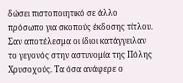δώσει πιστοποιητικό σε άλλο πρόσωπο για σκοπούς έκδοσης τίτλου. Σαν αποτέλεσμα οι ίδιοι κατάγγειλαν το γεγονός στην αστυνομία της Πόλης Χρυσοχούς. Τα όσα ανάφερε ο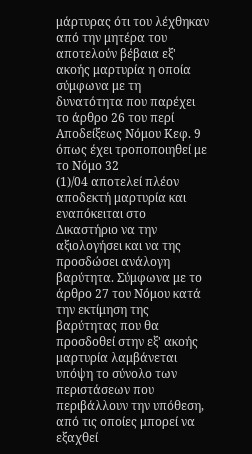μάρτυρας ότι του λέχθηκαν από την μητέρα του αποτελούν βέβαια εξ' ακοής μαρτυρία η οποία σύμφωνα με τη δυνατότητα που παρέχει το άρθρο 26 του περί Αποδείξεως Νόμου Κεφ. 9 όπως έχει τροποποιηθεί με το Νόμο 32
(1)/04 αποτελεί πλέον αποδεκτή μαρτυρία και εναπόκειται στο Δικαστήριο να την αξιολογήσει και να της προσδώσει ανάλογη βαρύτητα. Σύμφωνα με το άρθρο 27 του Νόμου κατά την εκτίμηση της βαρύτητας που θα προσδοθεί στην εξ' ακοής μαρτυρία λαμβάνεται υπόψη το σύνολο των περιστάσεων που περιβάλλουν την υπόθεση, από τις οποίες μπορεί να εξαχθεί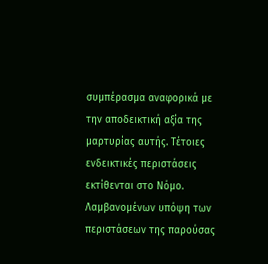συμπέρασμα αναφορικά με την αποδεικτική αξία της μαρτυρίας αυτής. Τέτοιες ενδεικτικές περιστάσεις εκτίθενται στο Νόμο. Λαμβανομένων υπόψη των περιστάσεων της παρούσας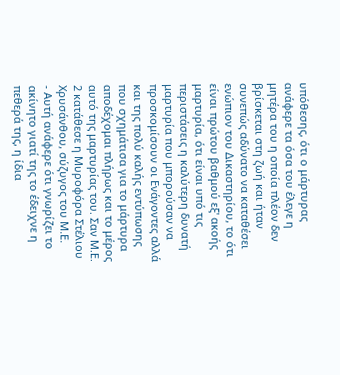υπόθεσης, ότι ο μάρτυρας ανάφερε τα όσα του έλεγε η μητέρα του η οποία πλέον δεν βρίσκεται στη ζωή και ήταν συνεπώς αδύνατο να καταθέσει ενώπιον του Δικαστηρίου, το ότι είναι πρώτου βαθμού εξ' ακοής μαρτυρία, ότι είναι υπό τις περιστάσεις η καλύτερη δυνατή μαρτυρία που μπορούσαν να προσκομίσουν οι Ενάγοντες αλλά και της πολύ καλής εντύπωσης που σχημάτισα για το μάρτυρα αποδέχομαι πλήρως και το μέρος αυτό της μαρτυρίας του. Σαν Μ.Ε. 2 κατάθεσε η Μυροφόρα Στέλιου Χρυσάνθου, σύζυγος του Μ.Ε.
- Αυτή ανάφερε ότι γνωρίζει το ακίνητο γιατί της το έδειχνε η πεθερά της, η ίδια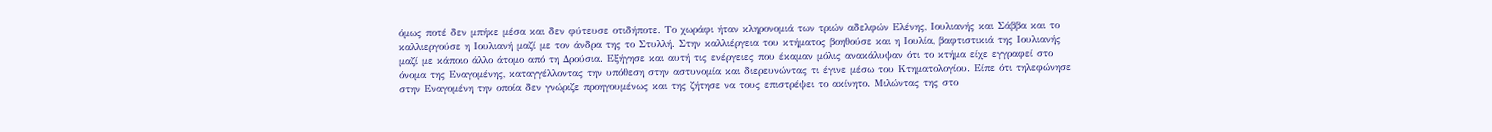όμως ποτέ δεν μπήκε μέσα και δεν φύτευσε οτιδήποτε. Το χωράφι ήταν κληρονομιά των τριών αδελφών Ελένης, Ιουλιανής και Σάββα και το καλλιεργούσε η Ιουλιανή μαζί με τον άνδρα της το Στυλλή. Στην καλλιέργεια του κτήματος βοηθούσε και η Ιουλία, βαφτιστικιά της Ιουλιανής μαζί με κάποιο άλλο άτομο από τη Δρούσια. Εξήγησε και αυτή τις ενέργειες που έκαμαν μόλις ανακάλυψαν ότι το κτήμα είχε εγγραφεί στο όνομα της Εναγομένης, καταγγέλλοντας την υπόθεση στην αστυνομία και διερευνώντας τι έγινε μέσω του Κτηματολογίου. Είπε ότι τηλεφώνησε στην Εναγομένη την οποία δεν γνώριζε προηγουμένως και της ζήτησε να τους επιστρέψει το ακίνητο. Μιλώντας της στο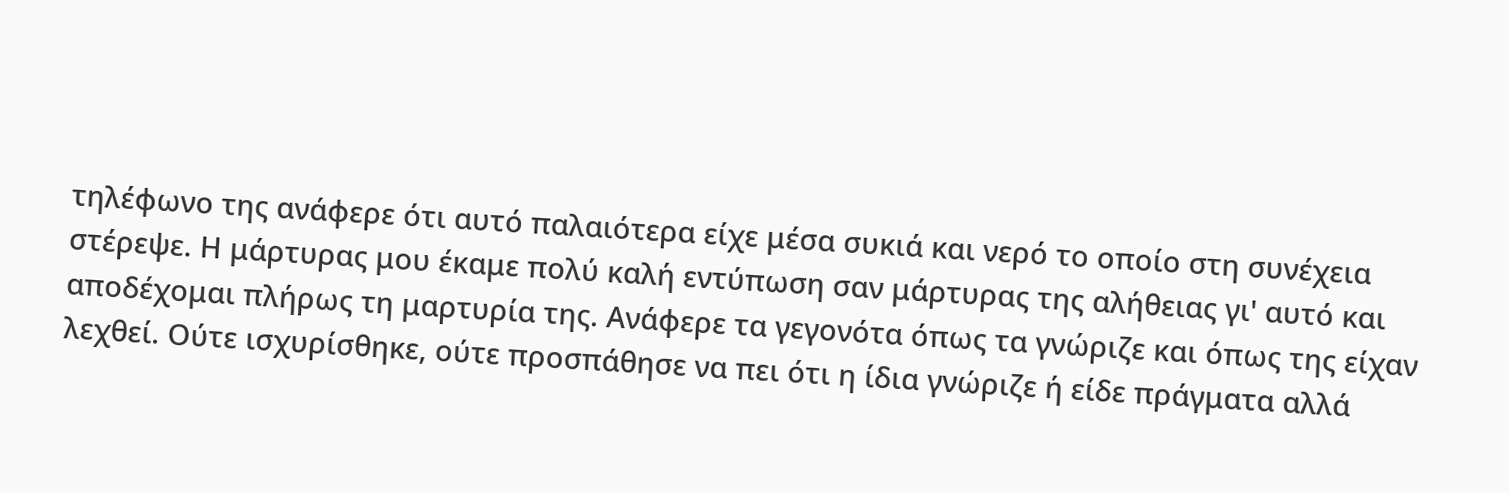τηλέφωνο της ανάφερε ότι αυτό παλαιότερα είχε μέσα συκιά και νερό το οποίο στη συνέχεια στέρεψε. Η μάρτυρας μου έκαμε πολύ καλή εντύπωση σαν μάρτυρας της αλήθειας γι' αυτό και αποδέχομαι πλήρως τη μαρτυρία της. Ανάφερε τα γεγονότα όπως τα γνώριζε και όπως της είχαν λεχθεί. Ούτε ισχυρίσθηκε, ούτε προσπάθησε να πει ότι η ίδια γνώριζε ή είδε πράγματα αλλά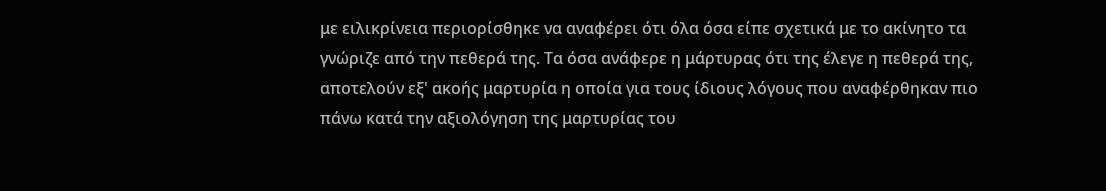με ειλικρίνεια περιορίσθηκε να αναφέρει ότι όλα όσα είπε σχετικά με το ακίνητο τα γνώριζε από την πεθερά της. Τα όσα ανάφερε η μάρτυρας ότι της έλεγε η πεθερά της, αποτελούν εξ' ακοής μαρτυρία η οποία για τους ίδιους λόγους που αναφέρθηκαν πιο πάνω κατά την αξιολόγηση της μαρτυρίας του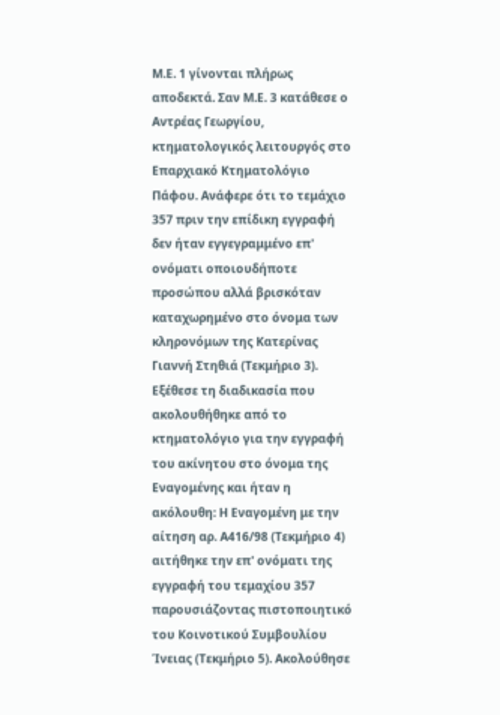Μ.Ε. 1 γίνονται πλήρως αποδεκτά. Σαν Μ.Ε. 3 κατάθεσε ο Αντρέας Γεωργίου, κτηματολογικός λειτουργός στο Επαρχιακό Κτηματολόγιο Πάφου. Ανάφερε ότι το τεμάχιο 357 πριν την επίδικη εγγραφή δεν ήταν εγγεγραμμένο επ' ονόματι οποιουδήποτε προσώπου αλλά βρισκόταν καταχωρημένο στο όνομα των κληρονόμων της Κατερίνας Γιαννή Στηθιά (Τεκμήριο 3). Εξέθεσε τη διαδικασία που ακολουθήθηκε από το κτηματολόγιο για την εγγραφή του ακίνητου στο όνομα της Εναγομένης και ήταν η ακόλουθη: Η Εναγομένη με την αίτηση αρ. Α416/98 (Τεκμήριο 4) αιτήθηκε την επ' ονόματι της εγγραφή του τεμαχίου 357 παρουσιάζοντας πιστοποιητικό του Κοινοτικού Συμβουλίου Ίνειας (Τεκμήριο 5). Ακολούθησε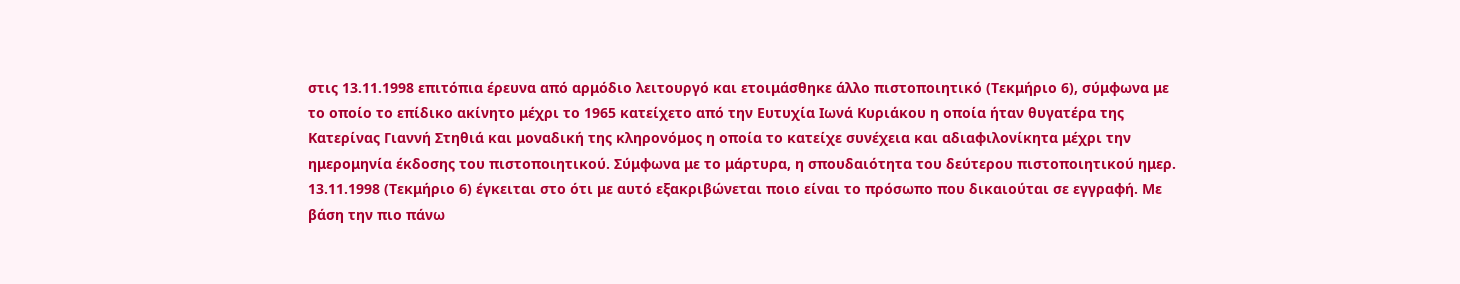στις 13.11.1998 επιτόπια έρευνα από αρμόδιο λειτουργό και ετοιμάσθηκε άλλο πιστοποιητικό (Τεκμήριο 6), σύμφωνα με το οποίο το επίδικο ακίνητο μέχρι το 1965 κατείχετο από την Ευτυχία Ιωνά Κυριάκου η οποία ήταν θυγατέρα της Κατερίνας Γιαννή Στηθιά και μοναδική της κληρονόμος η οποία το κατείχε συνέχεια και αδιαφιλονίκητα μέχρι την ημερομηνία έκδοσης του πιστοποιητικού. Σύμφωνα με το μάρτυρα, η σπουδαιότητα του δεύτερου πιστοποιητικού ημερ. 13.11.1998 (Τεκμήριο 6) έγκειται στο ότι με αυτό εξακριβώνεται ποιο είναι το πρόσωπο που δικαιούται σε εγγραφή. Με βάση την πιο πάνω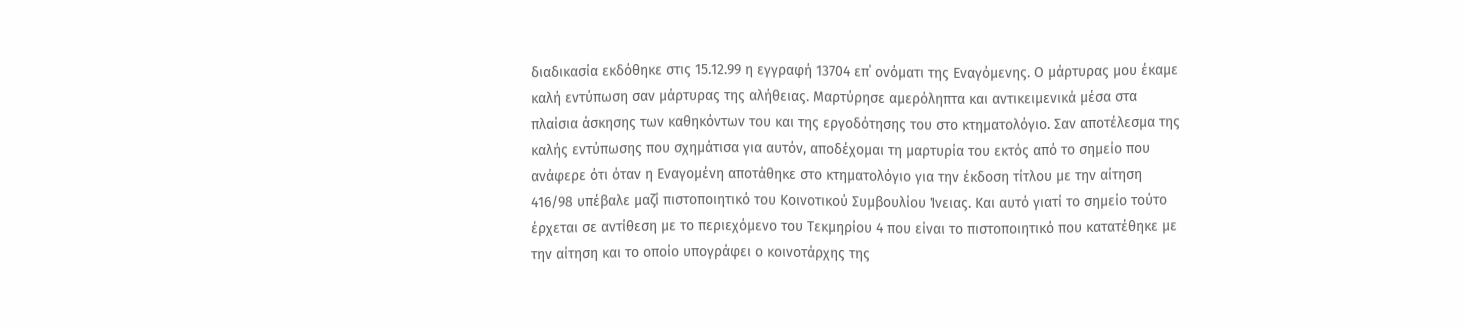διαδικασία εκδόθηκε στις 15.12.99 η εγγραφή 13704 επ΄ ονόματι της Εναγόμενης. Ο μάρτυρας μου έκαμε καλή εντύπωση σαν μάρτυρας της αλήθειας. Μαρτύρησε αμερόληπτα και αντικειμενικά μέσα στα πλαίσια άσκησης των καθηκόντων του και της εργοδότησης του στο κτηματολόγιο. Σαν αποτέλεσμα της καλής εντύπωσης που σχημάτισα για αυτόν, αποδέχομαι τη μαρτυρία του εκτός από το σημείο που ανάφερε ότι όταν η Εναγομένη αποτάθηκε στο κτηματολόγιο για την έκδοση τίτλου με την αίτηση 416/98 υπέβαλε μαζί πιστοποιητικό του Κοινοτικού Συμβουλίου Ίνειας. Και αυτό γιατί το σημείο τούτο έρχεται σε αντίθεση με το περιεχόμενο του Τεκμηρίου 4 που είναι το πιστοποιητικό που κατατέθηκε με την αίτηση και το οποίο υπογράφει ο κοινοτάρχης της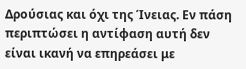Δρούσιας και όχι της Ίνειας. Εν πάση περιπτώσει η αντίφαση αυτή δεν είναι ικανή να επηρεάσει με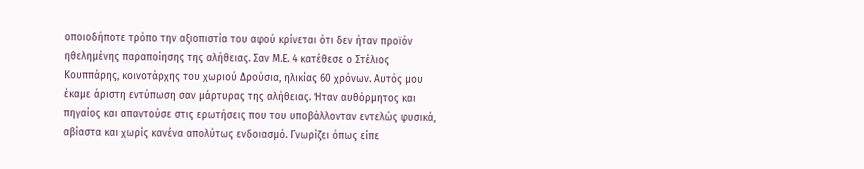οποιοδήποτε τρόπο την αξιοπιστία του αφού κρίνεται ότι δεν ήταν προϊόν ηθελημένης παραποίησης της αλήθειας. Σαν Μ.Ε. 4 κατέθεσε ο Στέλιος Κουππάρης, κοινοτάρχης του χωριού Δρούσια, ηλικίας 60 χρόνων. Αυτός μου έκαμε άριστη εντύπωση σαν μάρτυρας της αλήθειας. Ήταν αυθόρμητος και πηγαίος και απαντούσε στις ερωτήσεις που του υποβάλλονταν εντελώς φυσικά, αβίαστα και χωρίς κανένα απολύτως ενδοιασμό. Γνωρίζει όπως είπε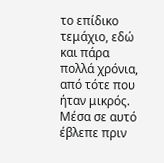το επίδικο τεμάχιο, εδώ και πάρα πολλά χρόνια, από τότε που ήταν μικρός. Μέσα σε αυτό έβλεπε πριν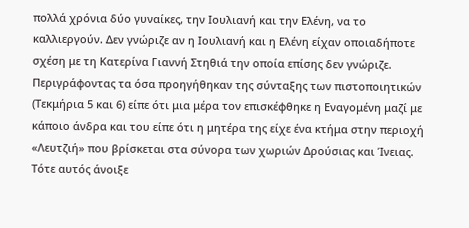πολλά χρόνια δύο γυναίκες, την Ιουλιανή και την Ελένη, να το καλλιεργούν. Δεν γνώριζε αν η Ιουλιανή και η Ελένη είχαν οποιαδήποτε σχέση με τη Κατερίνα Γιαννή Στηθιά την οποία επίσης δεν γνώριζε. Περιγράφοντας τα όσα προηγήθηκαν της σύνταξης των πιστοποιητικών (Τεκμήρια 5 και 6) είπε ότι μια μέρα τον επισκέφθηκε η Εναγομένη μαζί με κάποιο άνδρα και του είπε ότι η μητέρα της είχε ένα κτήμα στην περιοχή «Λευτζιή» που βρίσκεται στα σύνορα των χωριών Δρούσιας και Ίνειας. Τότε αυτός άνοιξε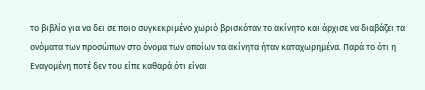το βιβλίο για να δει σε ποιο συγκεκριμένο χωριό βρισκόταν το ακίνητο και άρχισε να διαβάζει τα ονόματα των προσώπων στο όνομα των οποίων τα ακίνητα ήταν καταχωρημένα. Παρά το ότι η Εναγομένη ποτέ δεν του είπε καθαρά ότι είναι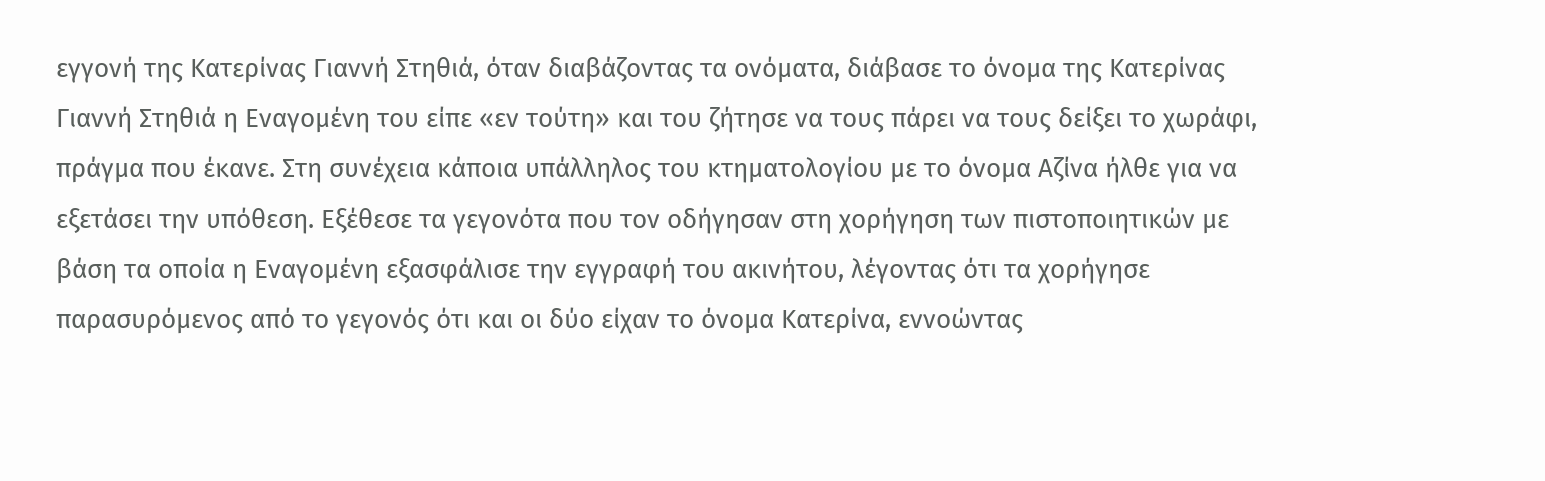εγγονή της Κατερίνας Γιαννή Στηθιά, όταν διαβάζοντας τα ονόματα, διάβασε το όνομα της Κατερίνας Γιαννή Στηθιά η Εναγομένη του είπε «εν τούτη» και του ζήτησε να τους πάρει να τους δείξει το χωράφι, πράγμα που έκανε. Στη συνέχεια κάποια υπάλληλος του κτηματολογίου με το όνομα Αζίνα ήλθε για να εξετάσει την υπόθεση. Εξέθεσε τα γεγονότα που τον οδήγησαν στη χορήγηση των πιστοποιητικών με βάση τα οποία η Εναγομένη εξασφάλισε την εγγραφή του ακινήτου, λέγοντας ότι τα χορήγησε παρασυρόμενος από το γεγονός ότι και οι δύο είχαν το όνομα Κατερίνα, εννοώντας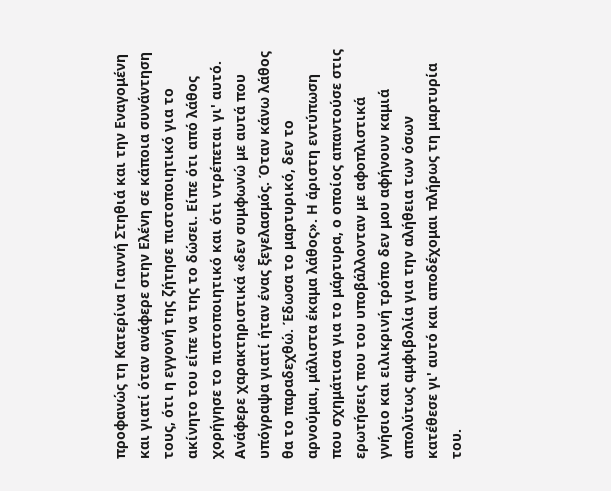προφανώς τη Κατερίνα Γιαννή Στηθιά και την Εναγομένη και γιατί όταν ανάφερε στην Ελένη σε κάποια συνάντηση τους, ότι η εγγονή της ζήτησε πιστοποιητικό για το ακίνητο του είπε να της το δώσει. Είπε ότι από λάθος χορήγησε το πιστοποιητικό και ότι ντρέπεται γι' αυτό. Ανάφερε χαρακτηριστικά «δεν συμφωνώ με αυτά που υπόγραψα γιατί ήταν ένας ξεγελασμός. Όταν κάνω λάθος θα το παραδεχθώ. Έδωσα το μαρτυρικό, δεν το αρνούμαι, μάλιστα έκαμα λάθος». Η άριστη εντύπωση που σχημάτισα για το μάρτυρα, ο οποίος απαντούσε στις ερωτήσεις που του υποβάλλονταν με αφοπλιστικά γνήσιο και ειλικρινή τρόπο δεν μου αφήνουν καμιά απολύτως αμφιβολία για την αλήθεια των όσων κατέθεσε γι' αυτό και αποδέχομαι πλήρως τη μαρτυρία του.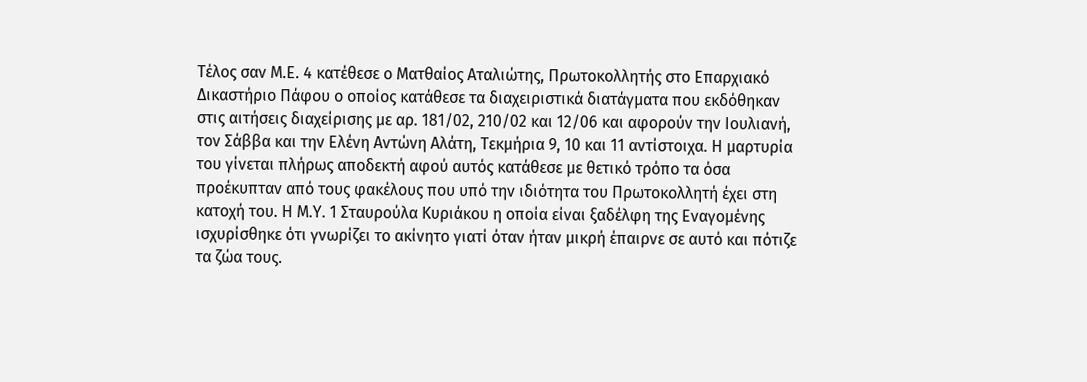Τέλος σαν Μ.Ε. 4 κατέθεσε ο Ματθαίος Αταλιώτης, Πρωτοκολλητής στο Επαρχιακό Δικαστήριο Πάφου ο οποίος κατάθεσε τα διαχειριστικά διατάγματα που εκδόθηκαν στις αιτήσεις διαχείρισης με αρ. 181/02, 210/02 και 12/06 και αφορούν την Ιουλιανή, τον Σάββα και την Ελένη Αντώνη Αλάτη, Τεκμήρια 9, 10 και 11 αντίστοιχα. Η μαρτυρία του γίνεται πλήρως αποδεκτή αφού αυτός κατάθεσε με θετικό τρόπο τα όσα προέκυπταν από τους φακέλους που υπό την ιδιότητα του Πρωτοκολλητή έχει στη κατοχή του. Η Μ.Υ. 1 Σταυρούλα Κυριάκου η οποία είναι ξαδέλφη της Εναγομένης ισχυρίσθηκε ότι γνωρίζει το ακίνητο γιατί όταν ήταν μικρή έπαιρνε σε αυτό και πότιζε τα ζώα τους.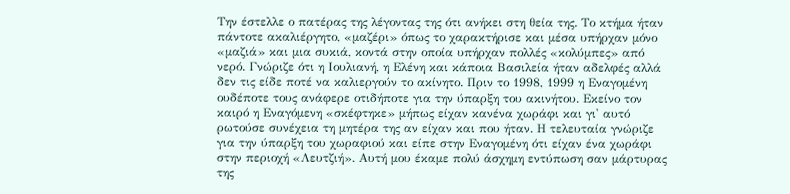Την έστελλε ο πατέρας της λέγοντας της ότι ανήκει στη θεία της. Το κτήμα ήταν πάντοτε ακαλιέργητο, «μαζέρι» όπως το χαρακτήρισε και μέσα υπήρχαν μόνο «μαζιά» και μια συκιά, κοντά στην οποία υπήρχαν πολλές «κολύμπες» από νερό. Γνώριζε ότι η Ιουλιανή, η Ελένη και κάποια Βασιλεία ήταν αδελφές αλλά δεν τις είδε ποτέ να καλιεργούν το ακίνητο. Πριν το 1998, 1999 η Εναγομένη ουδέποτε τους ανάφερε οτιδήποτε για την ύπαρξη του ακινήτου. Εκείνο τον καιρό η Εναγόμενη «σκέφτηκε» μήπως είχαν κανένα χωράφι και γι' αυτό ρωτούσε συνέχεια τη μητέρα της αν είχαν και που ήταν. Η τελευταία γνώριζε για την ύπαρξη του χωραφιού και είπε στην Εναγομένη ότι είχαν ένα χωράφι στην περιοχή «Λευτζιή». Αυτή μου έκαμε πολύ άσχημη εντύπωση σαν μάρτυρας της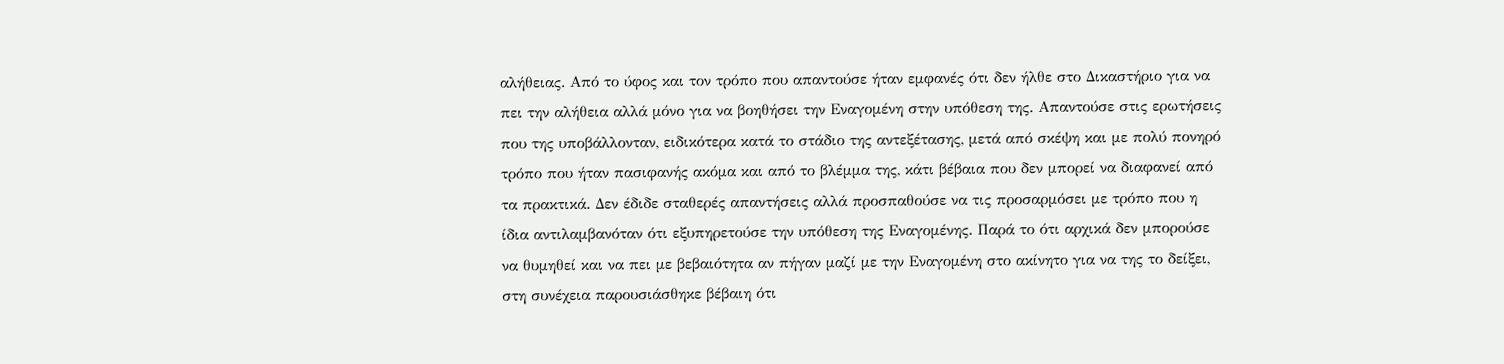αλήθειας. Από το ύφος και τον τρόπο που απαντούσε ήταν εμφανές ότι δεν ήλθε στο Δικαστήριο για να πει την αλήθεια αλλά μόνο για να βοηθήσει την Εναγομένη στην υπόθεση της. Απαντούσε στις ερωτήσεις που της υποβάλλονταν, ειδικότερα κατά το στάδιο της αντεξέτασης, μετά από σκέψη και με πολύ πονηρό τρόπο που ήταν πασιφανής ακόμα και από το βλέμμα της, κάτι βέβαια που δεν μπορεί να διαφανεί από τα πρακτικά. Δεν έδιδε σταθερές απαντήσεις αλλά προσπαθούσε να τις προσαρμόσει με τρόπο που η ίδια αντιλαμβανόταν ότι εξυπηρετούσε την υπόθεση της Εναγομένης. Παρά το ότι αρχικά δεν μπορούσε να θυμηθεί και να πει με βεβαιότητα αν πήγαν μαζί με την Εναγομένη στο ακίνητο για να της το δείξει, στη συνέχεια παρουσιάσθηκε βέβαιη ότι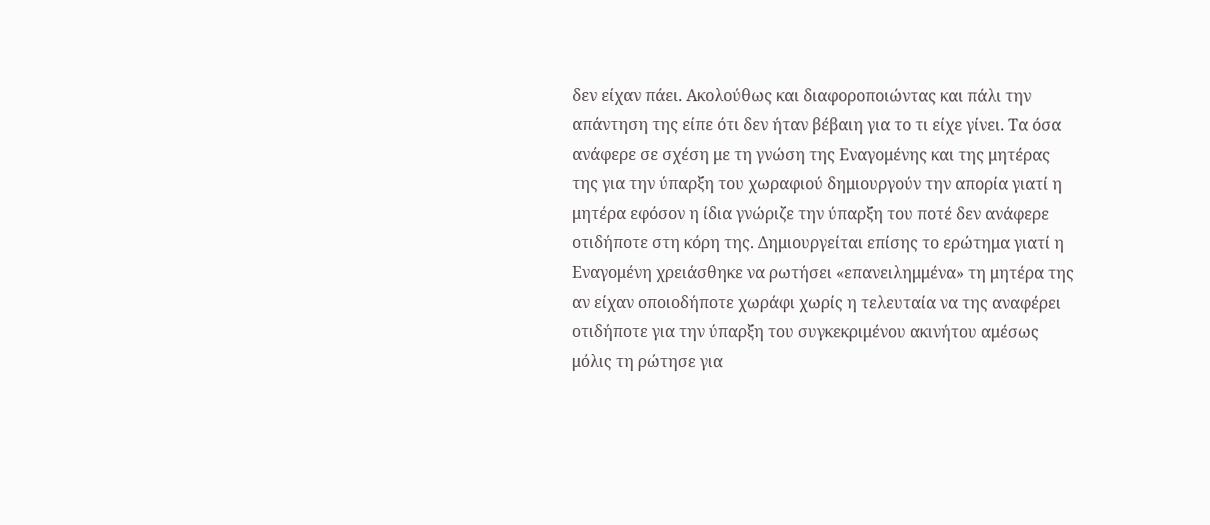δεν είχαν πάει. Ακολούθως και διαφοροποιώντας και πάλι την απάντηση της είπε ότι δεν ήταν βέβαιη για το τι είχε γίνει. Τα όσα ανάφερε σε σχέση με τη γνώση της Εναγομένης και της μητέρας της για την ύπαρξη του χωραφιού δημιουργούν την απορία γιατί η μητέρα εφόσον η ίδια γνώριζε την ύπαρξη του ποτέ δεν ανάφερε οτιδήποτε στη κόρη της. Δημιουργείται επίσης το ερώτημα γιατί η Εναγομένη χρειάσθηκε να ρωτήσει «επανειλημμένα» τη μητέρα της αν είχαν οποιοδήποτε χωράφι χωρίς η τελευταία να της αναφέρει οτιδήποτε για την ύπαρξη του συγκεκριμένου ακινήτου αμέσως μόλις τη ρώτησε για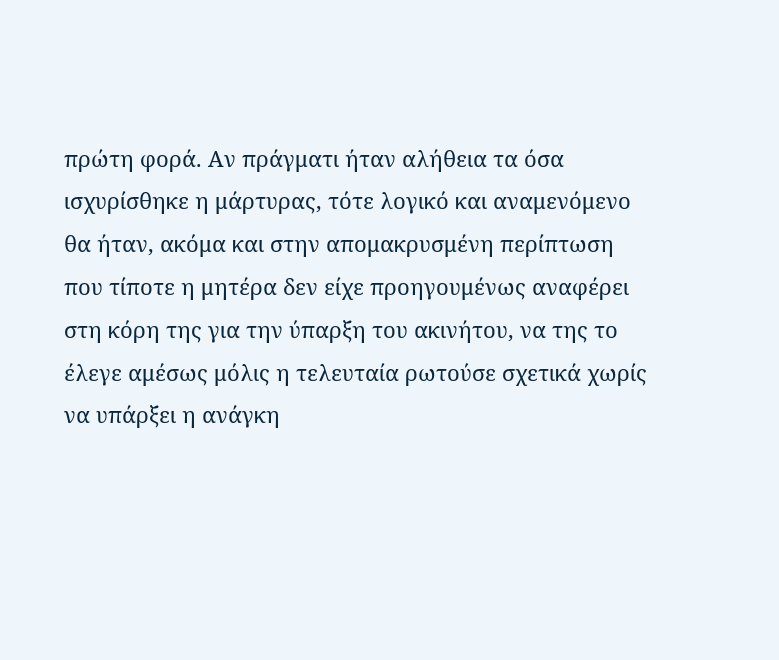πρώτη φορά. Αν πράγματι ήταν αλήθεια τα όσα ισχυρίσθηκε η μάρτυρας, τότε λογικό και αναμενόμενο θα ήταν, ακόμα και στην απομακρυσμένη περίπτωση που τίποτε η μητέρα δεν είχε προηγουμένως αναφέρει στη κόρη της για την ύπαρξη του ακινήτου, να της το έλεγε αμέσως μόλις η τελευταία ρωτούσε σχετικά χωρίς να υπάρξει η ανάγκη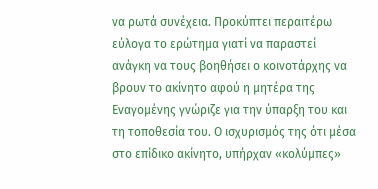να ρωτά συνέχεια. Προκύπτει περαιτέρω εύλογα το ερώτημα γιατί να παραστεί ανάγκη να τους βοηθήσει ο κοινοτάρχης να βρουν το ακίνητο αφού η μητέρα της Εναγομένης γνώριζε για την ύπαρξη του και τη τοποθεσία του. Ο ισχυρισμός της ότι μέσα στο επίδικο ακίνητο, υπήρχαν «κολύμπες»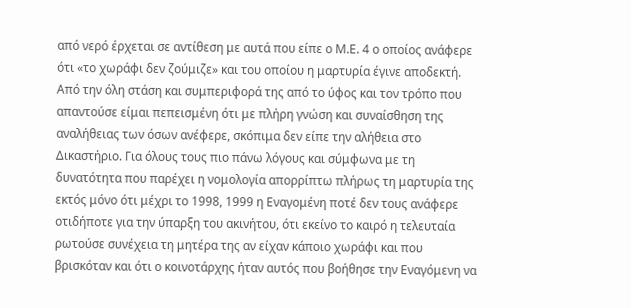από νερό έρχεται σε αντίθεση με αυτά που είπε ο Μ.Ε. 4 ο οποίος ανάφερε ότι «το χωράφι δεν ζούμιζε» και του οποίου η μαρτυρία έγινε αποδεκτή. Από την όλη στάση και συμπεριφορά της από το ύφος και τον τρόπο που απαντούσε είμαι πεπεισμένη ότι με πλήρη γνώση και συναίσθηση της αναλήθειας των όσων ανέφερε, σκόπιμα δεν είπε την αλήθεια στο Δικαστήριο. Για όλους τους πιο πάνω λόγους και σύμφωνα με τη δυνατότητα που παρέχει η νομολογία απορρίπτω πλήρως τη μαρτυρία της εκτός μόνο ότι μέχρι το 1998, 1999 η Εναγομένη ποτέ δεν τους ανάφερε οτιδήποτε για την ύπαρξη του ακινήτου, ότι εκείνο το καιρό η τελευταία ρωτούσε συνέχεια τη μητέρα της αν είχαν κάποιο χωράφι και που βρισκόταν και ότι ο κοινοτάρχης ήταν αυτός που βοήθησε την Εναγόμενη να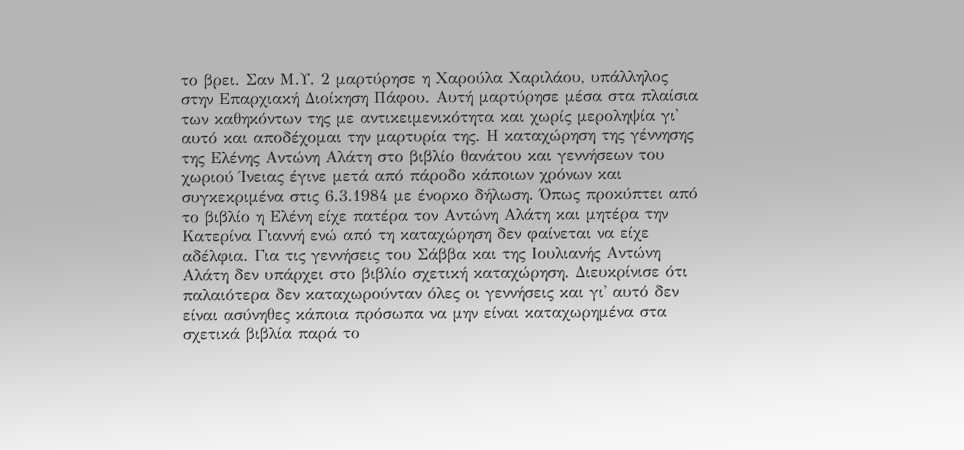το βρει. Σαν Μ.Υ. 2 μαρτύρησε η Χαρούλα Χαριλάου, υπάλληλος στην Επαρχιακή Διοίκηση Πάφου. Αυτή μαρτύρησε μέσα στα πλαίσια των καθηκόντων της με αντικειμενικότητα και χωρίς μεροληψία γι' αυτό και αποδέχομαι την μαρτυρία της. Η καταχώρηση της γέννησης της Ελένης Αντώνη Αλάτη στο βιβλίο θανάτου και γεννήσεων του χωριού Ίνειας έγινε μετά από πάροδο κάποιων χρόνων και συγκεκριμένα στις 6.3.1984 με ένορκο δήλωση. Όπως προκύπτει από το βιβλίο η Ελένη είχε πατέρα τον Αντώνη Αλάτη και μητέρα την Κατερίνα Γιαννή ενώ από τη καταχώρηση δεν φαίνεται να είχε αδέλφια. Για τις γεννήσεις του Σάββα και της Ιουλιανής Αντώνη Αλάτη δεν υπάρχει στο βιβλίο σχετική καταχώρηση. Διευκρίνισε ότι παλαιότερα δεν καταχωρούνταν όλες οι γεννήσεις και γι' αυτό δεν είναι ασύνηθες κάποια πρόσωπα να μην είναι καταχωρημένα στα σχετικά βιβλία παρά το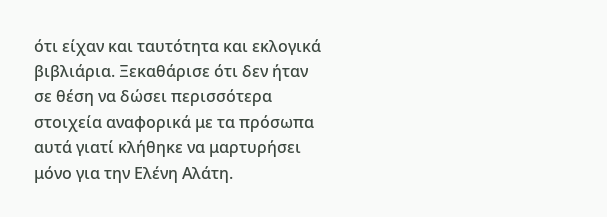ότι είχαν και ταυτότητα και εκλογικά βιβλιάρια. Ξεκαθάρισε ότι δεν ήταν σε θέση να δώσει περισσότερα στοιχεία αναφορικά με τα πρόσωπα αυτά γιατί κλήθηκε να μαρτυρήσει μόνο για την Ελένη Αλάτη.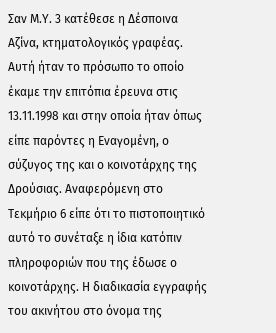Σαν Μ.Υ. 3 κατέθεσε η Δέσποινα Αζίνα, κτηματολογικός γραφέας. Αυτή ήταν το πρόσωπο το οποίο έκαμε την επιτόπια έρευνα στις 13.11.1998 και στην οποία ήταν όπως είπε παρόντες η Εναγομένη, ο σύζυγος της και ο κοινοτάρχης της Δρούσιας. Αναφερόμενη στο Τεκμήριο 6 είπε ότι το πιστοποιητικό αυτό το συνέταξε η ίδια κατόπιν πληροφοριών που της έδωσε ο κοινοτάρχης. Η διαδικασία εγγραφής του ακινήτου στο όνομα της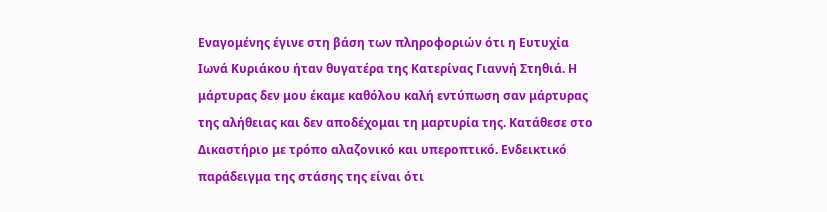Εναγομένης έγινε στη βάση των πληροφοριών ότι η Ευτυχία Ιωνά Κυριάκου ήταν θυγατέρα της Κατερίνας Γιαννή Στηθιά. Η μάρτυρας δεν μου έκαμε καθόλου καλή εντύπωση σαν μάρτυρας της αλήθειας και δεν αποδέχομαι τη μαρτυρία της. Κατάθεσε στο Δικαστήριο με τρόπο αλαζονικό και υπεροπτικό. Ενδεικτικό παράδειγμα της στάσης της είναι ότι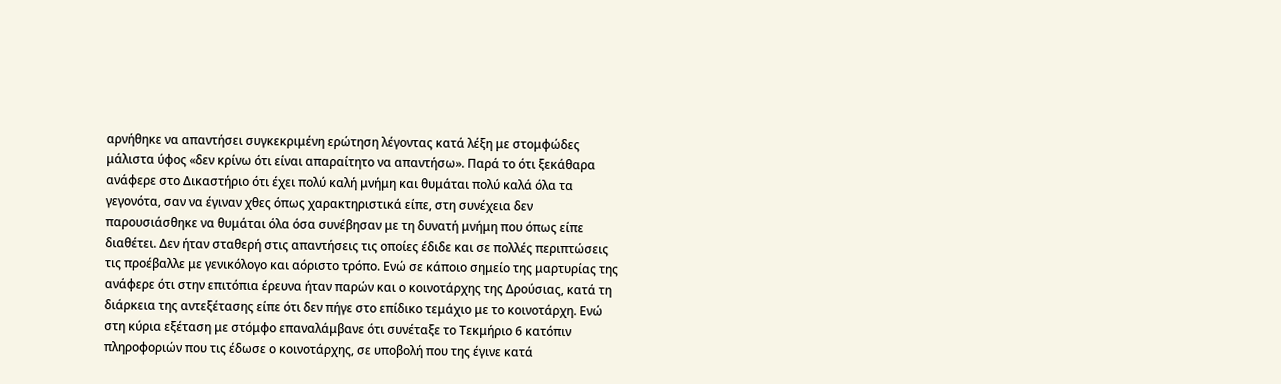αρνήθηκε να απαντήσει συγκεκριμένη ερώτηση λέγοντας κατά λέξη με στομφώδες μάλιστα ύφος «δεν κρίνω ότι είναι απαραίτητο να απαντήσω». Παρά το ότι ξεκάθαρα ανάφερε στο Δικαστήριο ότι έχει πολύ καλή μνήμη και θυμάται πολύ καλά όλα τα γεγονότα, σαν να έγιναν χθες όπως χαρακτηριστικά είπε, στη συνέχεια δεν παρουσιάσθηκε να θυμάται όλα όσα συνέβησαν με τη δυνατή μνήμη που όπως είπε διαθέτει. Δεν ήταν σταθερή στις απαντήσεις τις οποίες έδιδε και σε πολλές περιπτώσεις τις προέβαλλε με γενικόλογο και αόριστο τρόπο. Ενώ σε κάποιο σημείο της μαρτυρίας της ανάφερε ότι στην επιτόπια έρευνα ήταν παρών και ο κοινοτάρχης της Δρούσιας, κατά τη διάρκεια της αντεξέτασης είπε ότι δεν πήγε στο επίδικο τεμάχιο με το κοινοτάρχη. Ενώ στη κύρια εξέταση με στόμφο επαναλάμβανε ότι συνέταξε το Τεκμήριο 6 κατόπιν πληροφοριών που τις έδωσε ο κοινοτάρχης, σε υποβολή που της έγινε κατά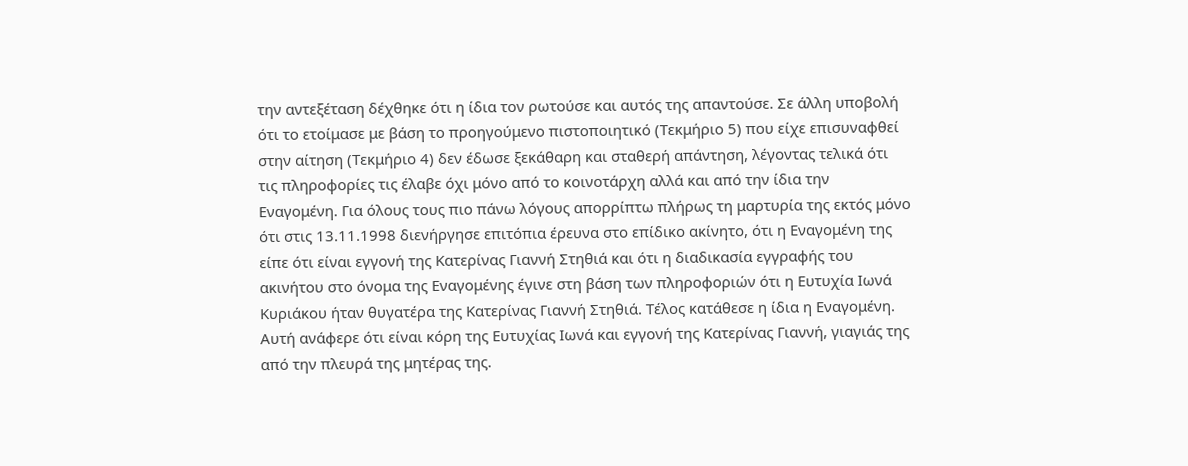την αντεξέταση δέχθηκε ότι η ίδια τον ρωτούσε και αυτός της απαντούσε. Σε άλλη υποβολή ότι το ετοίμασε με βάση το προηγούμενο πιστοποιητικό (Τεκμήριο 5) που είχε επισυναφθεί στην αίτηση (Τεκμήριο 4) δεν έδωσε ξεκάθαρη και σταθερή απάντηση, λέγοντας τελικά ότι τις πληροφορίες τις έλαβε όχι μόνο από το κοινοτάρχη αλλά και από την ίδια την Εναγομένη. Για όλους τους πιο πάνω λόγους απορρίπτω πλήρως τη μαρτυρία της εκτός μόνο ότι στις 13.11.1998 διενήργησε επιτόπια έρευνα στο επίδικο ακίνητο, ότι η Εναγομένη της είπε ότι είναι εγγονή της Κατερίνας Γιαννή Στηθιά και ότι η διαδικασία εγγραφής του ακινήτου στο όνομα της Εναγομένης έγινε στη βάση των πληροφοριών ότι η Ευτυχία Ιωνά Κυριάκου ήταν θυγατέρα της Κατερίνας Γιαννή Στηθιά. Τέλος κατάθεσε η ίδια η Εναγομένη. Αυτή ανάφερε ότι είναι κόρη της Ευτυχίας Ιωνά και εγγονή της Κατερίνας Γιαννή, γιαγιάς της από την πλευρά της μητέρας της.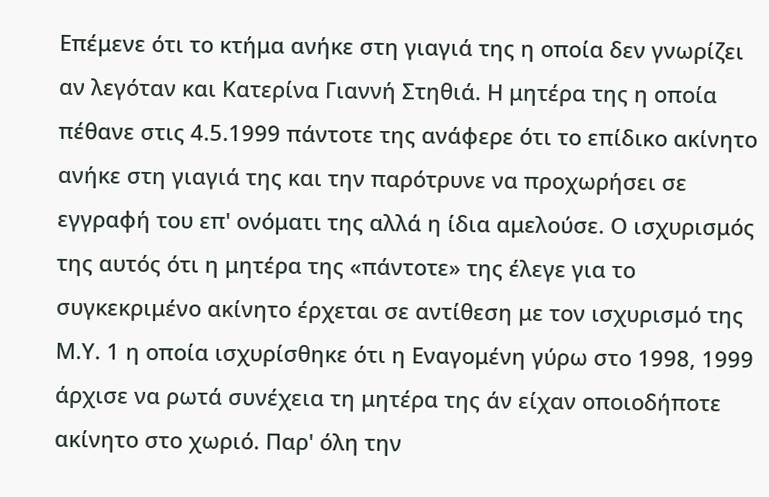Επέμενε ότι το κτήμα ανήκε στη γιαγιά της η οποία δεν γνωρίζει αν λεγόταν και Κατερίνα Γιαννή Στηθιά. Η μητέρα της η οποία πέθανε στις 4.5.1999 πάντοτε της ανάφερε ότι το επίδικο ακίνητο ανήκε στη γιαγιά της και την παρότρυνε να προχωρήσει σε εγγραφή του επ' ονόματι της αλλά η ίδια αμελούσε. Ο ισχυρισμός της αυτός ότι η μητέρα της «πάντοτε» της έλεγε για το συγκεκριμένο ακίνητο έρχεται σε αντίθεση με τον ισχυρισμό της Μ.Υ. 1 η οποία ισχυρίσθηκε ότι η Εναγομένη γύρω στο 1998, 1999 άρχισε να ρωτά συνέχεια τη μητέρα της άν είχαν οποιοδήποτε ακίνητο στο χωριό. Παρ' όλη την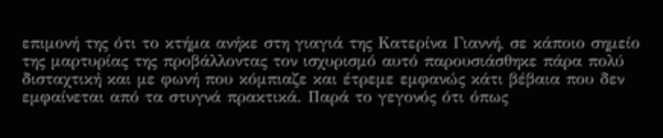επιμονή της ότι το κτήμα ανήκε στη γιαγιά της Κατερίνα Γιαννή, σε κάποιο σημείο της μαρτυρίας της προβάλλοντας τον ισχυρισμό αυτό παρουσιάσθηκε πάρα πολύ δισταχτική και με φωνή που κόμπιαζε και έτρεμε εμφανώς κάτι βέβαια που δεν εμφαίνεται από τα στυγνά πρακτικά. Παρά το γεγονός ότι όπως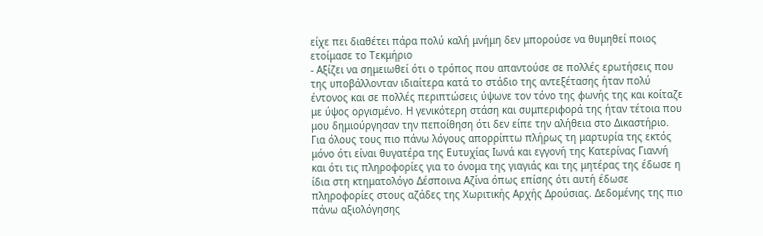είχε πει διαθέτει πάρα πολύ καλή μνήμη δεν μπορούσε να θυμηθεί ποιος ετοίμασε το Τεκμήριο
- Αξίζει να σημειωθεί ότι ο τρόπος που απαντούσε σε πολλές ερωτήσεις που της υποβάλλονταν ιδιαίτερα κατά το στάδιο της αντεξέτασης ήταν πολύ έντονος και σε πολλές περιπτώσεις ύψωνε τον τόνο της φωνής της και κοίταζε με ύψος οργισμένο. Η γενικότερη στάση και συμπεριφορά της ήταν τέτοια που μου δημιούργησαν την πεποίθηση ότι δεν είπε την αλήθεια στο Δικαστήριο. Για όλους τους πιο πάνω λόγους απορρίπτω πλήρως τη μαρτυρία της εκτός μόνο ότι είναι θυγατέρα της Ευτυχίας Ιωνά και εγγονή της Κατερίνας Γιαννή και ότι τις πληροφορίες για το όνομα της γιαγιάς και της μητέρας της έδωσε η ίδια στη κτηματολόγο Δέσποινα Αζίνα όπως επίσης ότι αυτή έδωσε πληροφορίες στους αζάδες της Χωριτικής Αρχής Δρούσιας. Δεδομένης της πιο πάνω αξιολόγησης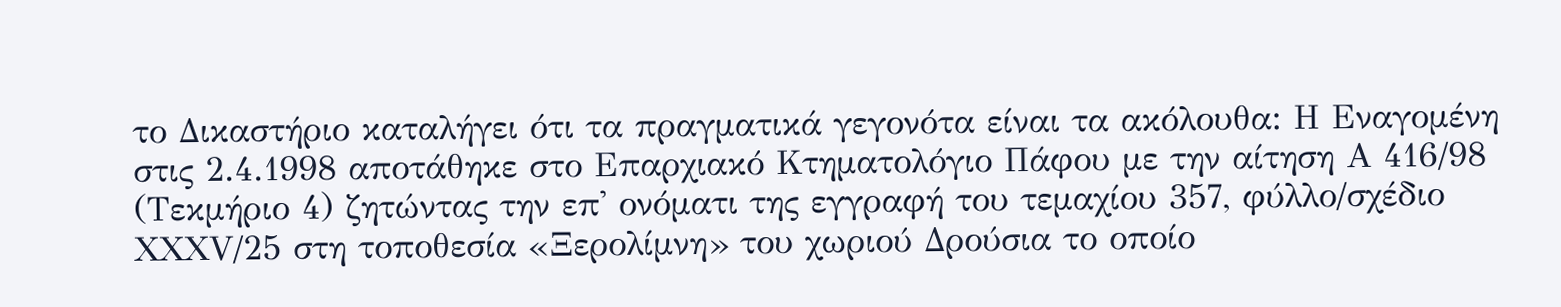το Δικαστήριο καταλήγει ότι τα πραγματικά γεγονότα είναι τα ακόλουθα: Η Εναγομένη στις 2.4.1998 αποτάθηκε στο Επαρχιακό Κτηματολόγιο Πάφου με την αίτηση Α 416/98 (Τεκμήριο 4) ζητώντας την επ' ονόματι της εγγραφή του τεμαχίου 357, φύλλο/σχέδιο ΧΧΧV/25 στη τοποθεσία «Ξερολίμνη» του χωριού Δρούσια το οποίο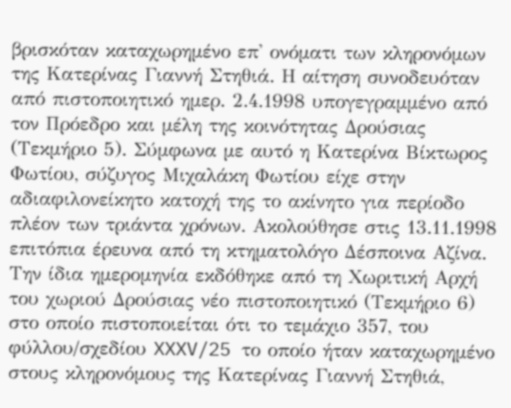βρισκόταν καταχωρημένο επ' ονόματι των κληρονόμων της Κατερίνας Γιαννή Στηθιά. Η αίτηση συνοδευόταν από πιστοποιητικό ημερ. 2.4.1998 υπογεγραμμένο από τον Πρόεδρο και μέλη της κοινότητας Δρούσιας (Τεκμήριο 5). Σύμφωνα με αυτό η Κατερίνα Βίκτωρος Φωτίου, σύζυγος Μιχαλάκη Φωτίου είχε στην αδιαφιλονείκητο κατοχή της το ακίνητο για περίοδο πλέον των τριάντα χρόνων. Ακολούθησε στις 13.11.1998 επιτόπια έρευνα από τη κτηματολόγο Δέσποινα Αζίνα. Την ίδια ημερομηνία εκδόθηκε από τη Χωριτική Αρχή του χωριού Δρούσιας νέο πιστοποιητικό (Τεκμήριο 6) στο οποίο πιστοποιείται ότι το τεμάχιο 357, του φύλλου/σχεδίου XXXV/25 το οποίο ήταν καταχωρημένο στους κληρονόμους της Κατερίνας Γιαννή Στηθιά,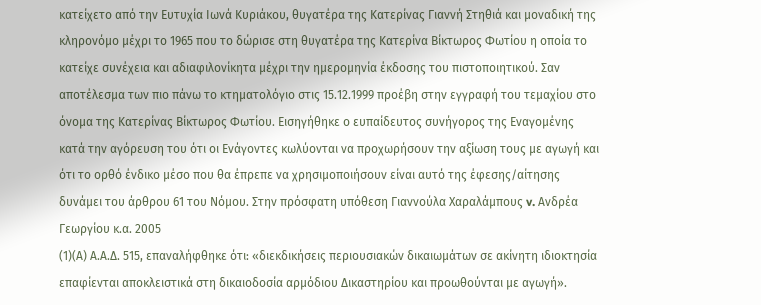κατείχετο από την Ευτυχία Ιωνά Κυριάκου, θυγατέρα της Κατερίνας Γιαννή Στηθιά και μοναδική της κληρονόμο μέχρι το 1965 που το δώρισε στη θυγατέρα της Κατερίνα Βίκτωρος Φωτίου η οποία το κατείχε συνέχεια και αδιαφιλονίκητα μέχρι την ημερομηνία έκδοσης του πιστοποιητικού. Σαν αποτέλεσμα των πιο πάνω το κτηματολόγιο στις 15.12.1999 προέβη στην εγγραφή του τεμαχίου στο όνομα της Κατερίνας Βίκτωρος Φωτίου. Εισηγήθηκε ο ευπαίδευτος συνήγορος της Εναγομένης κατά την αγόρευση του ότι οι Ενάγοντες κωλύονται να προχωρήσουν την αξίωση τους με αγωγή και ότι το ορθό ένδικο μέσο που θα έπρεπε να χρησιμοποιήσουν είναι αυτό της έφεσης/αίτησης δυνάμει του άρθρου 61 του Νόμου. Στην πρόσφατη υπόθεση Γιαννούλα Χαραλάμπους v. Ανδρέα Γεωργίου κ.α. 2005
(1)(Α) Α.Α.Δ. 515, επαναλήφθηκε ότι: «διεκδικήσεις περιουσιακών δικαιωμάτων σε ακίνητη ιδιοκτησία επαφίενται αποκλειστικά στη δικαιοδοσία αρμόδιου Δικαστηρίου και προωθούνται με αγωγή».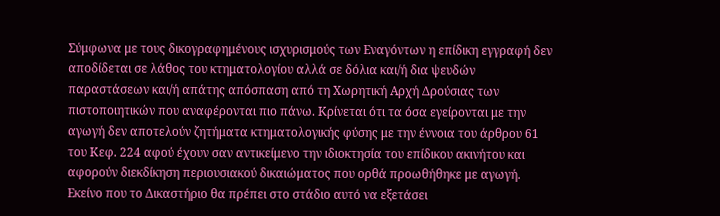Σύμφωνα με τους δικογραφημένους ισχυρισμούς των Εναγόντων η επίδικη εγγραφή δεν αποδίδεται σε λάθος του κτηματολογίου αλλά σε δόλια και/ή δια ψευδών παραστάσεων και/ή απάτης απόσπαση από τη Χωρητική Αρχή Δρούσιας των πιστοποιητικών που αναφέρονται πιο πάνω. Κρίνεται ότι τα όσα εγείρονται με την αγωγή δεν αποτελούν ζητήματα κτηματολογικής φύσης με την έννοια του άρθρου 61 του Κεφ. 224 αφού έχουν σαν αντικείμενο την ιδιοκτησία του επίδικου ακινήτου και αφορούν διεκδίκηση περιουσιακού δικαιώματος που ορθά προωθήθηκε με αγωγή. Εκείνο που το Δικαστήριο θα πρέπει στο στάδιο αυτό να εξετάσει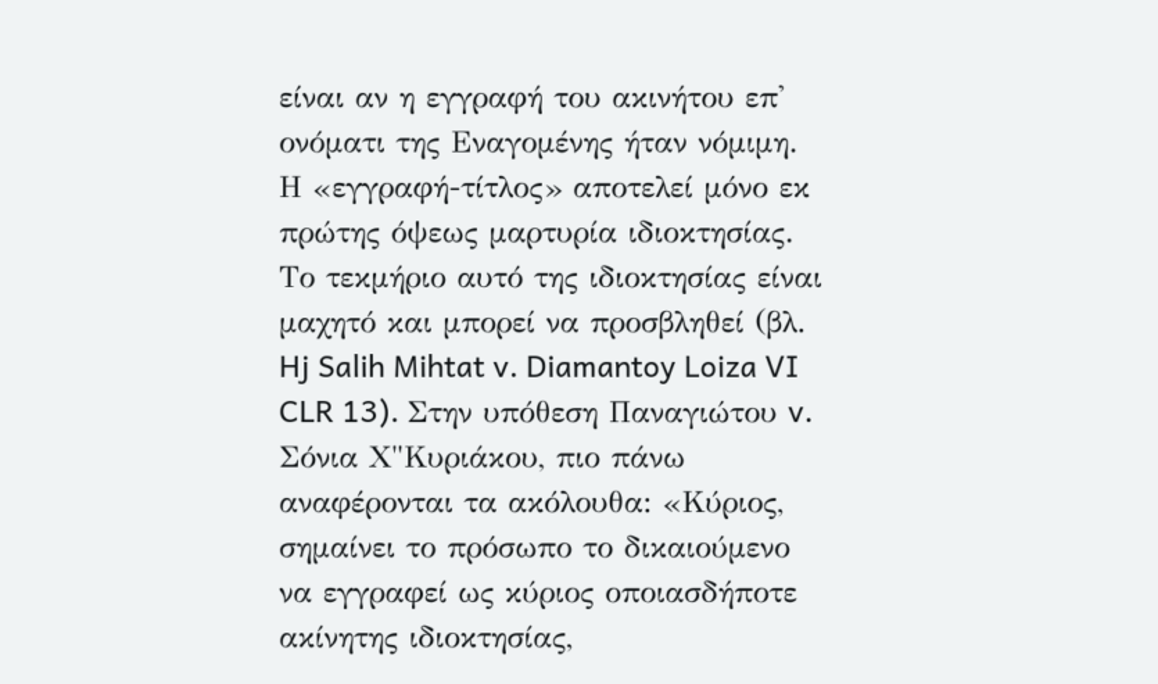είναι αν η εγγραφή του ακινήτου επ' ονόματι της Εναγομένης ήταν νόμιμη. Η «εγγραφή-τίτλος» αποτελεί μόνο εκ πρώτης όψεως μαρτυρία ιδιοκτησίας. Το τεκμήριο αυτό της ιδιοκτησίας είναι μαχητό και μπορεί να προσβληθεί (βλ. Hj Salih Mihtat v. Diamantoy Loiza VI CLR 13). Στην υπόθεση Παναγιώτου v. Σόνια Χ"Κυριάκου, πιο πάνω αναφέρονται τα ακόλουθα: «Κύριος, σημαίνει το πρόσωπο το δικαιούμενο να εγγραφεί ως κύριος οποιασδήποτε ακίνητης ιδιοκτησίας,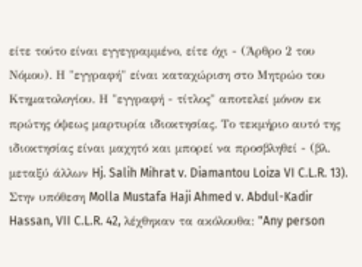είτε τούτο είναι εγγεγραμμένο, είτε όχι - (Άρθρο 2 του Νόμου). Η "εγγραφή" είναι καταχώριση στο Μητρώο του Κτηματολογίου. Η "εγγραφή - τίτλος" αποτελεί μόνον εκ πρώτης όψεως μαρτυρία ιδιοκτησίας. Το τεκμήριο αυτό της ιδιοκτησίας είναι μαχητό και μπορεί να προσβληθεί - (βλ. μεταξύ άλλων Hj. Salih Mihrat v. Diamantou Loiza VI C.L.R. 13). Στην υπόθεση Molla Mustafa Haji Ahmed v. Abdul-Kadir Hassan, VII C.L.R. 42, λέχθηκαν τα ακόλουθα: "Any person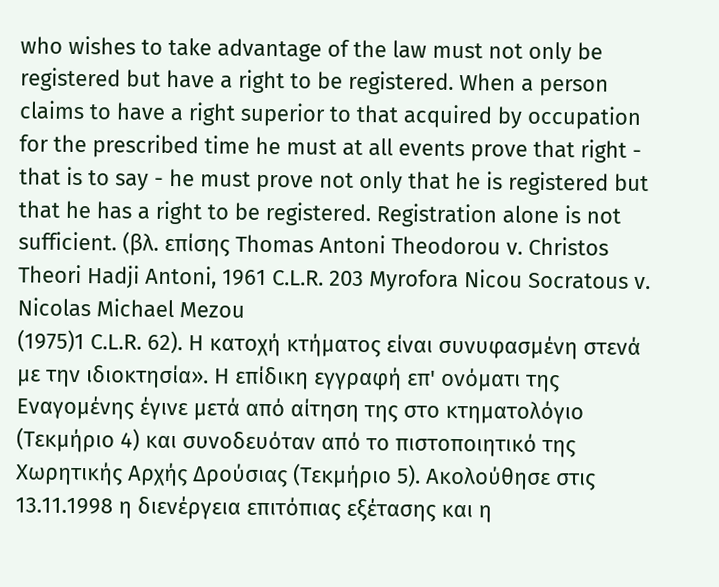who wishes to take advantage of the law must not only be registered but have a right to be registered. When a person claims to have a right superior to that acquired by occupation for the prescribed time he must at all events prove that right - that is to say - he must prove not only that he is registered but that he has a right to be registered. Registration alone is not sufficient. (βλ. επίσης Thomas Antoni Theodorou v. Christos Theori Hadji Antoni, 1961 C.L.R. 203 Myrofora Nicou Socratous v. Nicolas Michael Mezou
(1975)1 C.L.R. 62). Η κατοχή κτήματος είναι συνυφασμένη στενά με την ιδιοκτησία». Η επίδικη εγγραφή επ' ονόματι της Εναγομένης έγινε μετά από αίτηση της στο κτηματολόγιο (Τεκμήριο 4) και συνοδευόταν από το πιστοποιητικό της Χωρητικής Αρχής Δρούσιας (Τεκμήριο 5). Ακολούθησε στις 13.11.1998 η διενέργεια επιτόπιας εξέτασης και η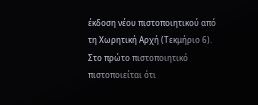έκδοση νέου πιστοποιητικού από τη Χωρητική Αρχή (Τεκμήριο 6). Στο πρώτο πιστοποιητικό πιστοποιείται ότι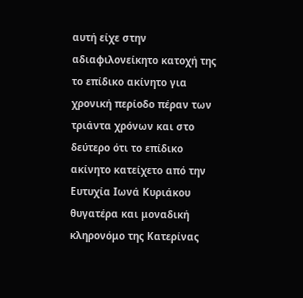αυτή είχε στην αδιαφιλονείκητο κατοχή της το επίδικο ακίνητο για χρονική περίοδο πέραν των τριάντα χρόνων και στο δεύτερο ότι το επίδικο ακίνητο κατείχετο από την Ευτυχία Ιωνά Κυριάκου θυγατέρα και μοναδική κληρονόμο της Κατερίνας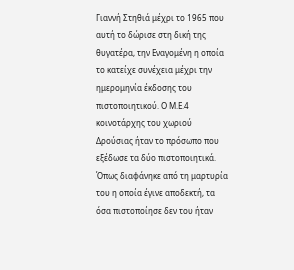Γιαννή Στηθιά μέχρι το 1965 που αυτή το δώρισε στη δική της θυγατέρα, την Εναγομένη η οποία το κατείχε συνέχεια μέχρι την ημερομηνία έκδοσης του πιστοποιητικού. Ο Μ.Ε.4 κοινοτάρχης του χωριού Δρούσιας ήταν το πρόσωπο που εξέδωσε τα δύο πιστοποιητικά. Όπως διαφάνηκε από τη μαρτυρία του η οποία έγινε αποδεκτή, τα όσα πιστοποίησε δεν του ήταν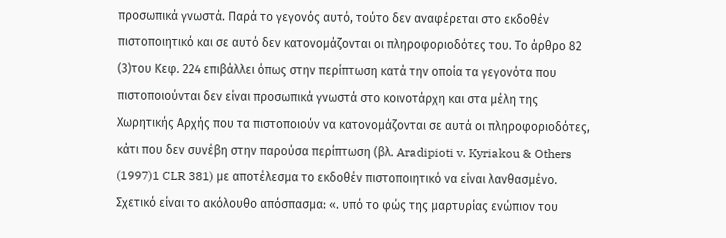προσωπικά γνωστά. Παρά το γεγονός αυτό, τούτο δεν αναφέρεται στο εκδοθέν πιστοποιητικό και σε αυτό δεν κατονομάζονται οι πληροφοριοδότες του. Το άρθρο 82
(3)του Κεφ. 224 επιβάλλει όπως στην περίπτωση κατά την οποία τα γεγονότα που πιστοποιούνται δεν είναι προσωπικά γνωστά στο κοινοτάρχη και στα μέλη της Χωρητικής Αρχής που τα πιστοποιούν να κατονομάζονται σε αυτά οι πληροφοριοδότες, κάτι που δεν συνέβη στην παρούσα περίπτωση (βλ. Aradipioti v. Kyriakou & Others
(1997)1 CLR 381) με αποτέλεσμα το εκδοθέν πιστοποιητικό να είναι λανθασμένο. Σχετικό είναι το ακόλουθο απόσπασμα: «. υπό το φώς της μαρτυρίας ενώπιον του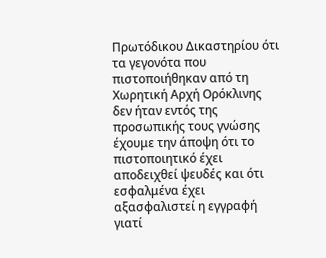Πρωτόδικου Δικαστηρίου ότι τα γεγονότα που πιστοποιήθηκαν από τη Χωρητική Αρχή Ορόκλινης δεν ήταν εντός της προσωπικής τους γνώσης έχουμε την άποψη ότι το πιστοποιητικό έχει αποδειχθεί ψευδές και ότι εσφαλμένα έχει αξασφαλιστεί η εγγραφή γιατί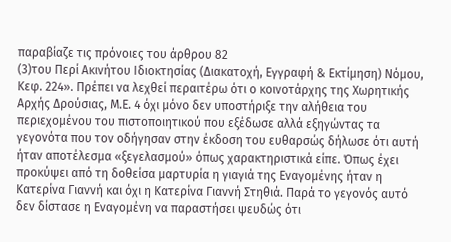παραβίαζε τις πρόνοιες του άρθρου 82
(3)του Περί Ακινήτου Ιδιοκτησίας (Διακατοχή, Εγγραφή & Εκτίμηση) Νόμου, Κεφ. 224». Πρέπει να λεχθεί περαιτέρω ότι ο κοινοτάρχης της Χωρητικής Αρχής Δρούσιας, Μ.Ε. 4 όχι μόνο δεν υποστήριξε την αλήθεια του περιεχομένου του πιστοποιητικού που εξέδωσε αλλά εξηγώντας τα γεγονότα που τον οδήγησαν στην έκδοση του ευθαρσώς δήλωσε ότι αυτή ήταν αποτέλεσμα «ξεγελασμού» όπως χαρακτηριστικά είπε. Όπως έχει προκύψει από τη δοθείσα μαρτυρία η γιαγιά της Εναγομένης ήταν η Κατερίνα Γιαννή και όχι η Κατερίνα Γιαννή Στηθιά. Παρά το γεγονός αυτό δεν δίστασε η Εναγομένη να παραστήσει ψευδώς ότι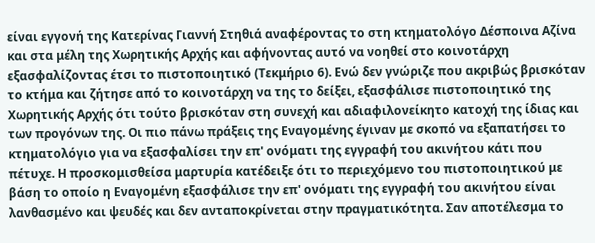είναι εγγονή της Κατερίνας Γιαννή Στηθιά αναφέροντας το στη κτηματολόγο Δέσποινα Αζίνα και στα μέλη της Χωρητικής Αρχής και αφήνοντας αυτό να νοηθεί στο κοινοτάρχη εξασφαλίζοντας έτσι το πιστοποιητικό (Τεκμήριο 6). Ενώ δεν γνώριζε που ακριβώς βρισκόταν το κτήμα και ζήτησε από το κοινοτάρχη να της το δείξει, εξασφάλισε πιστοποιητικό της Χωρητικής Αρχής ότι τούτο βρισκόταν στη συνεχή και αδιαφιλονείκητο κατοχή της ίδιας και των προγόνων της. Οι πιο πάνω πράξεις της Εναγομένης έγιναν με σκοπό να εξαπατήσει το κτηματολόγιο για να εξασφαλίσει την επ' ονόματι της εγγραφή του ακινήτου κάτι που πέτυχε. Η προσκομισθείσα μαρτυρία κατέδειξε ότι το περιεχόμενο του πιστοποιητικού με βάση το οποίο η Εναγομένη εξασφάλισε την επ' ονόματι της εγγραφή του ακινήτου είναι λανθασμένο και ψευδές και δεν ανταποκρίνεται στην πραγματικότητα. Σαν αποτέλεσμα το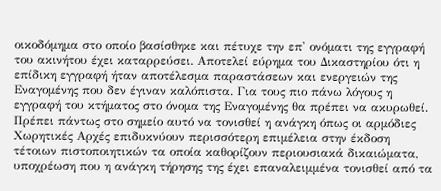οικοδόμημα στο οποίο βασίσθηκε και πέτυχε την επ' ονόματι της εγγραφή του ακινήτου έχει καταρρεύσει. Αποτελεί εύρημα του Δικαστηρίου ότι η επίδικη εγγραφή ήταν αποτέλεσμα παραστάσεων και ενεργειών της Εναγομένης που δεν έγιναν καλόπιστα. Για τους πιο πάνω λόγους η εγγραφή του κτήματος στο όνομα της Εναγομένης θα πρέπει να ακυρωθεί. Πρέπει πάντως στο σημείο αυτό να τονισθεί η ανάγκη όπως οι αρμόδιες Χωρητικές Αρχές επιδυκνύουν περισσότερη επιμέλεια στην έκδοση τέτοιων πιστοποιητικών τα οποία καθορίζουν περιουσιακά δικαιώματα, υποχρέωση που η ανάγκη τήρησης της έχει επαναλειμμένα τονισθεί από τα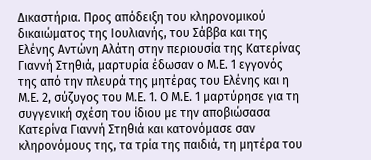Δικαστήρια. Προς απόδειξη του κληρονομικού δικαιώματος της Ιουλιανής, του Σάββα και της Ελένης Αντώνη Αλάτη στην περιουσία της Κατερίνας Γιαννή Στηθιά, μαρτυρία έδωσαν ο Μ.Ε. 1 εγγονός της από την πλευρά της μητέρας του Ελένης και η Μ.Ε. 2, σύζυγος του Μ.Ε. 1. Ο Μ.Ε. 1 μαρτύρησε για τη συγγενική σχέση του ίδιου με την αποβιώσασα Κατερίνα Γιαννή Στηθιά και κατονόμασε σαν κληρονόμους της, τα τρία της παιδιά, τη μητέρα του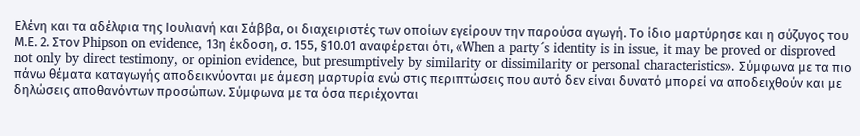Ελένη και τα αδέλφια της Ιουλιανή και Σάββα, οι διαχειριστές των οποίων εγείρουν την παρούσα αγωγή. Το ίδιο μαρτύρησε και η σύζυγος του Μ.Ε. 2. Στον Phipson on evidence, 13η έκδοση, σ. 155, §10.01 αναφέρεται ότι, «When a party´s identity is in issue, it may be proved or disproved not only by direct testimony, or opinion evidence, but presumptively by similarity or dissimilarity or personal characteristics». Σύμφωνα με τα πιο πάνω θέματα καταγωγής αποδεικνύονται με άμεση μαρτυρία ενώ στις περιπτώσεις που αυτό δεν είναι δυνατό μπορεί να αποδειχθούν και με δηλώσεις αποθανόντων προσώπων. Σύμφωνα με τα όσα περιέχονται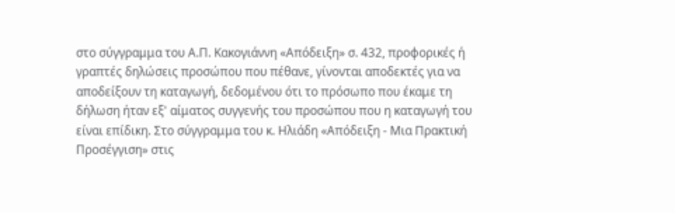στο σύγγραμμα του Α.Π. Κακογιάννη «Απόδειξη» σ. 432, προφορικές ή γραπτές δηλώσεις προσώπου που πέθανε, γίνονται αποδεκτές για να αποδείξουν τη καταγωγή, δεδομένου ότι το πρόσωπο που έκαμε τη δήλωση ήταν εξ' αίματος συγγενής του προσώπου που η καταγωγή του είναι επίδικη. Στο σύγγραμμα του κ. Ηλιάδη «Απόδειξη - Μια Πρακτική Προσέγγιση» στις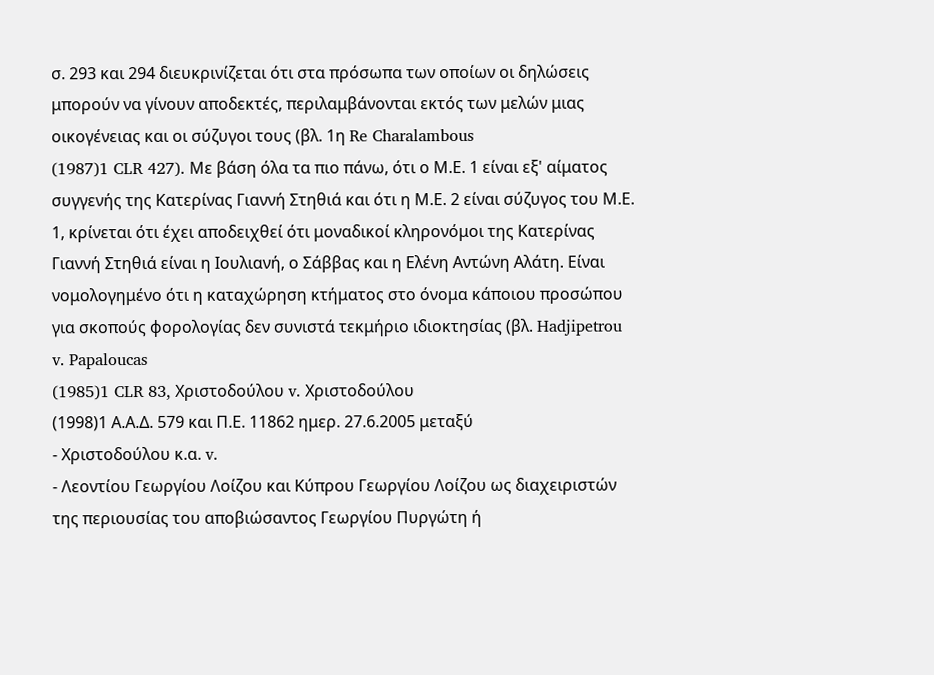σ. 293 και 294 διευκρινίζεται ότι στα πρόσωπα των οποίων οι δηλώσεις μπορούν να γίνουν αποδεκτές, περιλαμβάνονται εκτός των μελών μιας οικογένειας και οι σύζυγοι τους (βλ. 1η Re Charalambous
(1987)1 CLR 427). Με βάση όλα τα πιο πάνω, ότι ο Μ.Ε. 1 είναι εξ' αίματος συγγενής της Κατερίνας Γιαννή Στηθιά και ότι η Μ.Ε. 2 είναι σύζυγος του Μ.Ε. 1, κρίνεται ότι έχει αποδειχθεί ότι μοναδικοί κληρονόμοι της Κατερίνας Γιαννή Στηθιά είναι η Ιουλιανή, ο Σάββας και η Ελένη Αντώνη Αλάτη. Είναι νομολογημένο ότι η καταχώρηση κτήματος στο όνομα κάποιου προσώπου για σκοπούς φορολογίας δεν συνιστά τεκμήριο ιδιοκτησίας (βλ. Hadjipetrou v. Papaloucas
(1985)1 CLR 83, Χριστοδούλου v. Χριστοδούλου
(1998)1 Α.Α.Δ. 579 και Π.Ε. 11862 ημερ. 27.6.2005 μεταξύ
- Χριστοδούλου κ.α. v.
- Λεοντίου Γεωργίου Λοίζου και Κύπρου Γεωργίου Λοίζου ως διαχειριστών της περιουσίας του αποβιώσαντος Γεωργίου Πυργώτη ή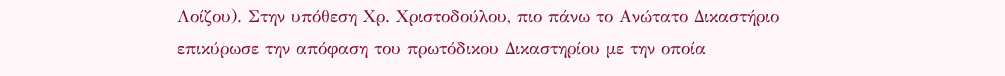Λοίζου). Στην υπόθεση Χρ. Χριστοδούλου, πιο πάνω το Ανώτατο Δικαστήριο επικύρωσε την απόφαση του πρωτόδικου Δικαστηρίου με την οποία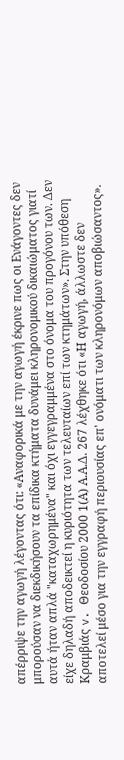απέρριψε την αγωγή λέγοντας ότι: «Αναφορικά με την αγωγή έκρινε πως οι Ενάγοντες δεν μπορούσαν να διεκδικήσουν τα επίδικα κτήματα δυνάμει κληρονομικού δικαιώματος γιατί αυτά ήταν απλά "καταχωρημένα" και όχι εγγεγραμμένα στο όνομα του προγόνου των. Δεν είχε δηλαδή αποδεικτεί η κυριότητα των τελευταίων επί των κτημάτων». Στην υπόθεση Κραμβιάς v. Θεοδοσίου 2000 1(Α) Α.Α.Δ. 267 λέχθηκε ότι «Η αγωγή, άλλωστε δεν αποτελεί μέσο για την εγγραφή περιουσίας επ' ονόματι των κληρονόμων αποβιώσαντος».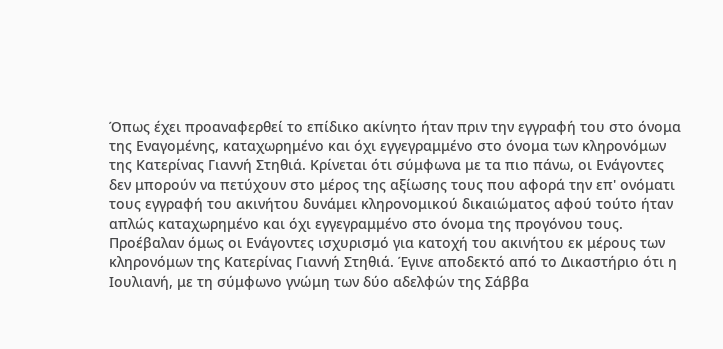Όπως έχει προαναφερθεί το επίδικο ακίνητο ήταν πριν την εγγραφή του στο όνομα της Εναγομένης, καταχωρημένο και όχι εγγεγραμμένο στο όνομα των κληρονόμων της Κατερίνας Γιαννή Στηθιά. Κρίνεται ότι σύμφωνα με τα πιο πάνω, οι Ενάγοντες δεν μπορούν να πετύχουν στο μέρος της αξίωσης τους που αφορά την επ' ονόματι τους εγγραφή του ακινήτου δυνάμει κληρονομικού δικαιώματος αφού τούτο ήταν απλώς καταχωρημένο και όχι εγγεγραμμένο στο όνομα της προγόνου τους. Προέβαλαν όμως οι Ενάγοντες ισχυρισμό για κατοχή του ακινήτου εκ μέρους των κληρονόμων της Κατερίνας Γιαννή Στηθιά. Έγινε αποδεκτό από το Δικαστήριο ότι η Ιουλιανή, με τη σύμφωνο γνώμη των δύο αδελφών της Σάββα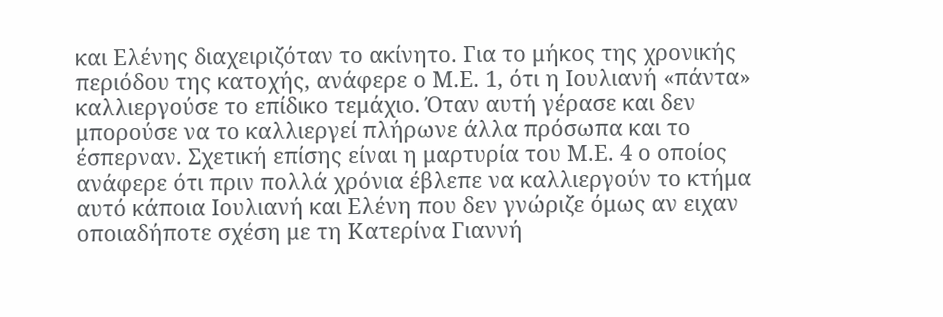και Ελένης διαχειριζόταν το ακίνητο. Για το μήκος της χρονικής περιόδου της κατοχής, ανάφερε ο Μ.Ε. 1, ότι η Ιουλιανή «πάντα» καλλιεργούσε το επίδικο τεμάχιο. Όταν αυτή γέρασε και δεν μπορούσε να το καλλιεργεί πλήρωνε άλλα πρόσωπα και το έσπερναν. Σχετική επίσης είναι η μαρτυρία του Μ.Ε. 4 ο οποίος ανάφερε ότι πριν πολλά χρόνια έβλεπε να καλλιεργούν το κτήμα αυτό κάποια Ιουλιανή και Ελένη που δεν γνώριζε όμως αν ειχαν οποιαδήποτε σχέση με τη Κατερίνα Γιαννή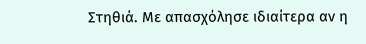Στηθιά. Με απασχόλησε ιδιαίτερα αν η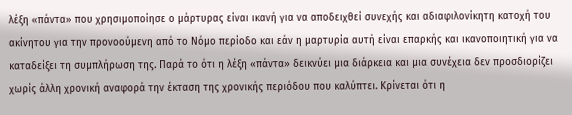λέξη «πάντα» που χρησιμοποίησε ο μάρτυρας είναι ικανή για να αποδειχθεί συνεχής και αδιαφιλονίκητη κατοχή του ακίνητου για την προνοούμενη από το Νόμο περίοδο και εάν η μαρτυρία αυτή είναι επαρκής και ικανοποιητική για να καταδείξει τη συμπλήρωση της. Παρά το ότι η λέξη «πάντα» δεικνύει μια διάρκεια και μια συνέχεια δεν προσδιορίζει χωρίς άλλη χρονική αναφορά την έκταση της χρονικής περιόδου που καλύπτει. Κρίνεται ότι η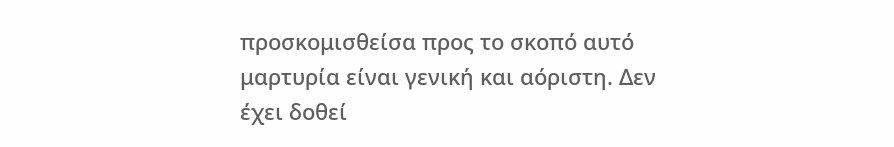προσκομισθείσα προς το σκοπό αυτό μαρτυρία είναι γενική και αόριστη. Δεν έχει δοθεί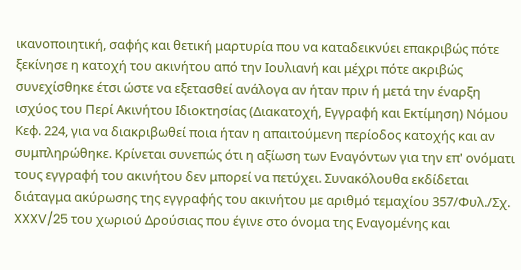ικανοποιητική, σαφής και θετική μαρτυρία που να καταδεικνύει επακριβώς πότε ξεκίνησε η κατοχή του ακινήτου από την Ιουλιανή και μέχρι πότε ακριβώς συνεχίσθηκε έτσι ώστε να εξετασθεί ανάλογα αν ήταν πριν ή μετά την έναρξη ισχύος του Περί Ακινήτου Ιδιοκτησίας (Διακατοχή, Εγγραφή και Εκτίμηση) Νόμου Κεφ. 224, για να διακριβωθεί ποια ήταν η απαιτούμενη περίοδος κατοχής και αν συμπληρώθηκε. Κρίνεται συνεπώς ότι η αξίωση των Εναγόντων για την επ' ονόματι τους εγγραφή του ακινήτου δεν μπορεί να πετύχει. Συνακόλουθα εκδίδεται διάταγμα ακύρωσης της εγγραφής του ακινήτου με αριθμό τεμαχίου 357/Φυλ./Σχ. XXXV/25 του χωριού Δρούσιας που έγινε στο όνομα της Εναγομένης και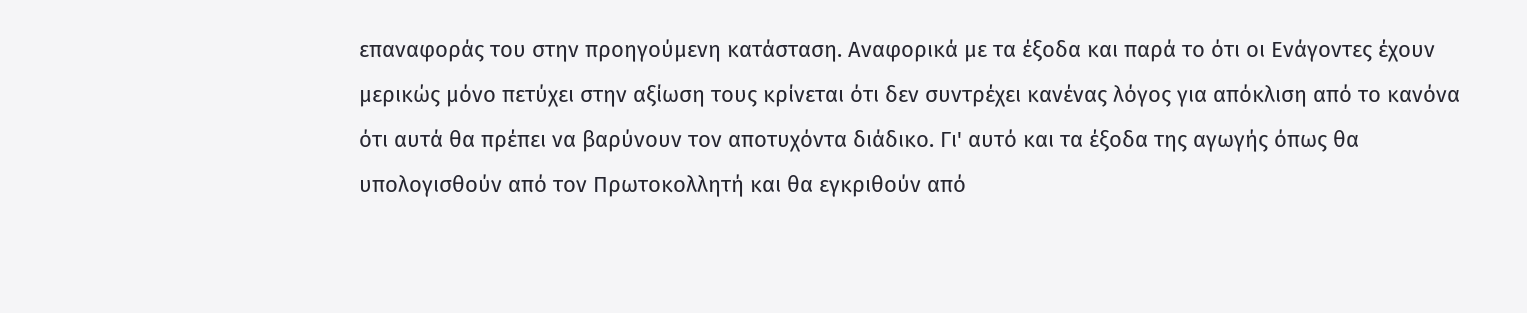επαναφοράς του στην προηγούμενη κατάσταση. Αναφορικά με τα έξοδα και παρά το ότι οι Ενάγοντες έχουν μερικώς μόνο πετύχει στην αξίωση τους κρίνεται ότι δεν συντρέχει κανένας λόγος για απόκλιση από το κανόνα ότι αυτά θα πρέπει να βαρύνουν τον αποτυχόντα διάδικο. Γι' αυτό και τα έξοδα της αγωγής όπως θα υπολογισθούν από τον Πρωτοκολλητή και θα εγκριθούν από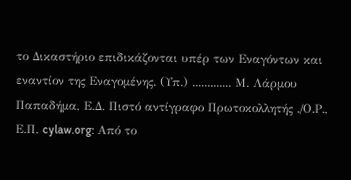το Δικαστήριο επιδικάζονται υπέρ των Εναγόντων και εναντίον της Εναγομένης. (Υπ.) ............. Μ. Λάρμου Παπαδήμα, Ε.Δ. Πιστό αντίγραφο Πρωτοκολλητής ./Ο.Ρ., Ε.Π. cylaw.org: Από το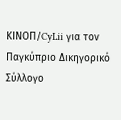ΚΙΝOΠ/CyLii για τον Παγκύπριο Δικηγορικό Σύλλογο